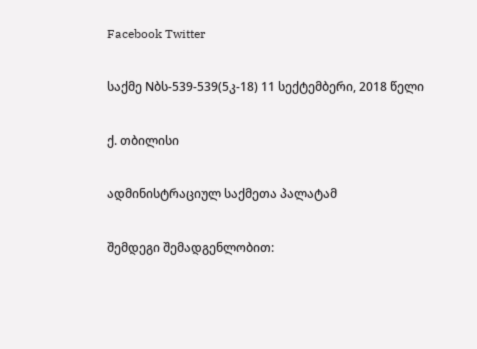Facebook Twitter

საქმე Nბს-539-539(5კ-18) 11 სექტემბერი, 2018 წელი

ქ. თბილისი

ადმინისტრაციულ საქმეთა პალატამ

შემდეგი შემადგენლობით: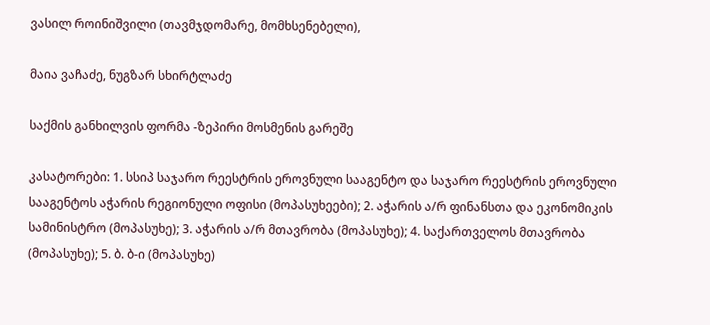ვასილ როინიშვილი (თავმჯდომარე, მომხსენებელი),

მაია ვაჩაძე, ნუგზარ სხირტლაძე

საქმის განხილვის ფორმა -ზეპირი მოსმენის გარეშე

კასატორები: 1. სსიპ საჯარო რეესტრის ეროვნული სააგენტო და საჯარო რეესტრის ეროვნული სააგენტოს აჭარის რეგიონული ოფისი (მოპასუხეები); 2. აჭარის ა/რ ფინანსთა და ეკონომიკის სამინისტრო (მოპასუხე); 3. აჭარის ა/რ მთავრობა (მოპასუხე); 4. საქართველოს მთავრობა (მოპასუხე); 5. ბ. ბ-ი (მოპასუხე)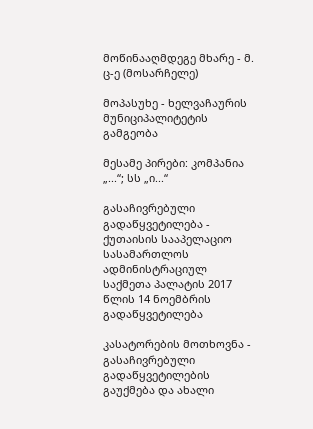მოწინააღმდეგე მხარე - მ. ც-ე (მოსარჩელე)

მოპასუხე - ხელვაჩაურის მუნიციპალიტეტის გამგეობა

მესამე პირები: კომპანია „...“; სს „ი...“

გასაჩივრებული გადაწყვეტილება - ქუთაისის სააპელაციო სასამართლოს ადმინისტრაციულ საქმეთა პალატის 2017 წლის 14 ნოემბრის გადაწყვეტილება

კასატორების მოთხოვნა - გასაჩივრებული გადაწყვეტილების გაუქმება და ახალი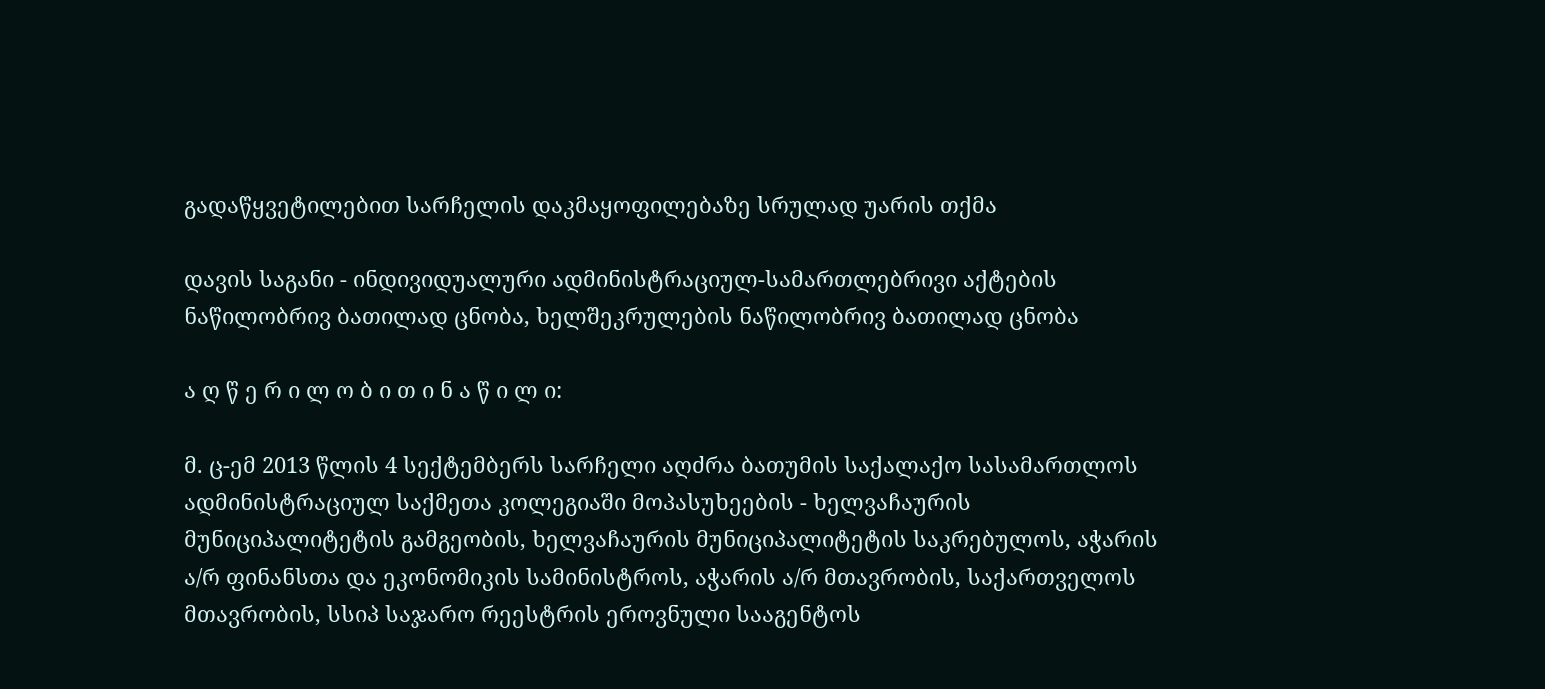გადაწყვეტილებით სარჩელის დაკმაყოფილებაზე სრულად უარის თქმა

დავის საგანი - ინდივიდუალური ადმინისტრაციულ-სამართლებრივი აქტების ნაწილობრივ ბათილად ცნობა, ხელშეკრულების ნაწილობრივ ბათილად ცნობა

ა ღ წ ე რ ი ლ ო ბ ი თ ი ნ ა წ ი ლ ი:

მ. ც-ემ 2013 წლის 4 სექტემბერს სარჩელი აღძრა ბათუმის საქალაქო სასამართლოს ადმინისტრაციულ საქმეთა კოლეგიაში მოპასუხეების - ხელვაჩაურის მუნიციპალიტეტის გამგეობის, ხელვაჩაურის მუნიციპალიტეტის საკრებულოს, აჭარის ა/რ ფინანსთა და ეკონომიკის სამინისტროს, აჭარის ა/რ მთავრობის, საქართველოს მთავრობის, სსიპ საჯარო რეესტრის ეროვნული სააგენტოს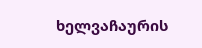ხელვაჩაურის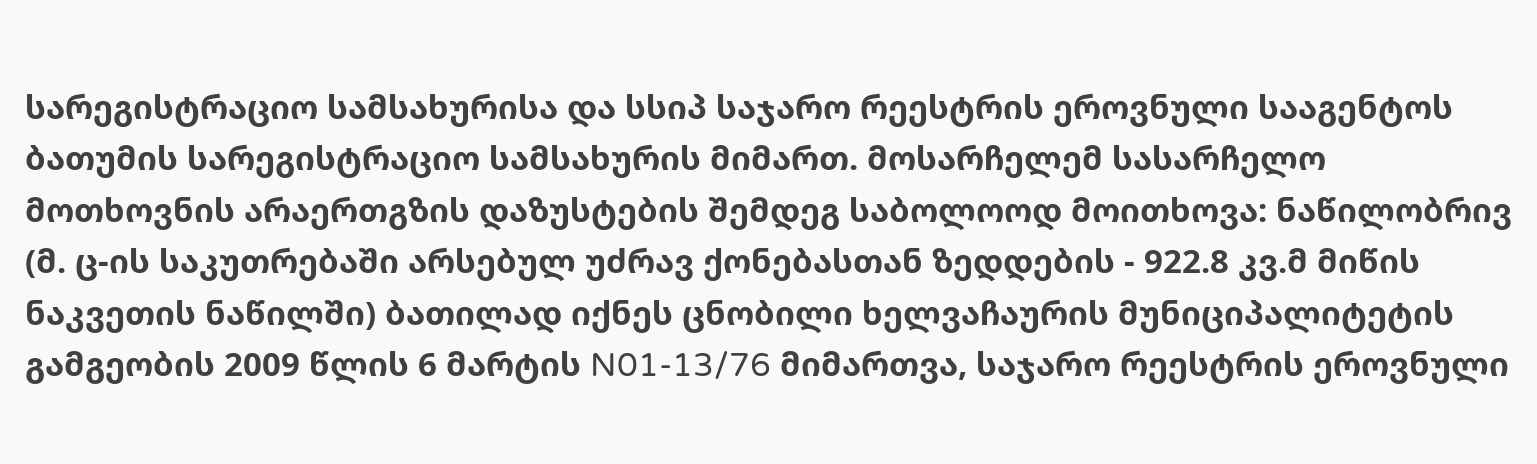სარეგისტრაციო სამსახურისა და სსიპ საჯარო რეესტრის ეროვნული სააგენტოს ბათუმის სარეგისტრაციო სამსახურის მიმართ. მოსარჩელემ სასარჩელო მოთხოვნის არაერთგზის დაზუსტების შემდეგ საბოლოოდ მოითხოვა: ნაწილობრივ (მ. ც-ის საკუთრებაში არსებულ უძრავ ქონებასთან ზედდების - 922.8 კვ.მ მიწის ნაკვეთის ნაწილში) ბათილად იქნეს ცნობილი ხელვაჩაურის მუნიციპალიტეტის გამგეობის 2009 წლის 6 მარტის N01-13/76 მიმართვა, საჯარო რეესტრის ეროვნული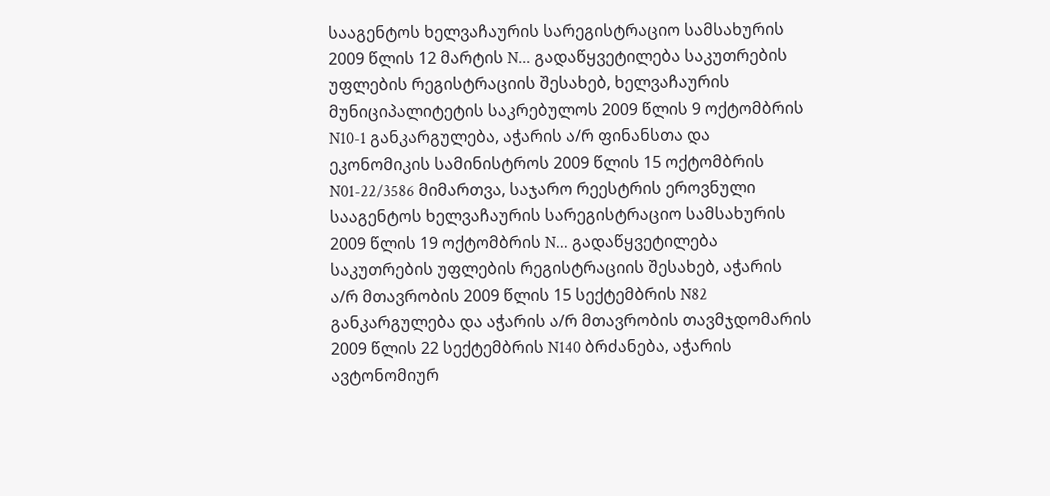სააგენტოს ხელვაჩაურის სარეგისტრაციო სამსახურის 2009 წლის 12 მარტის N... გადაწყვეტილება საკუთრების უფლების რეგისტრაციის შესახებ, ხელვაჩაურის მუნიციპალიტეტის საკრებულოს 2009 წლის 9 ოქტომბრის N10-1 განკარგულება, აჭარის ა/რ ფინანსთა და ეკონომიკის სამინისტროს 2009 წლის 15 ოქტომბრის N01-22/3586 მიმართვა, საჯარო რეესტრის ეროვნული სააგენტოს ხელვაჩაურის სარეგისტრაციო სამსახურის 2009 წლის 19 ოქტომბრის N... გადაწყვეტილება საკუთრების უფლების რეგისტრაციის შესახებ, აჭარის ა/რ მთავრობის 2009 წლის 15 სექტემბრის N82 განკარგულება და აჭარის ა/რ მთავრობის თავმჯდომარის 2009 წლის 22 სექტემბრის N140 ბრძანება, აჭარის ავტონომიურ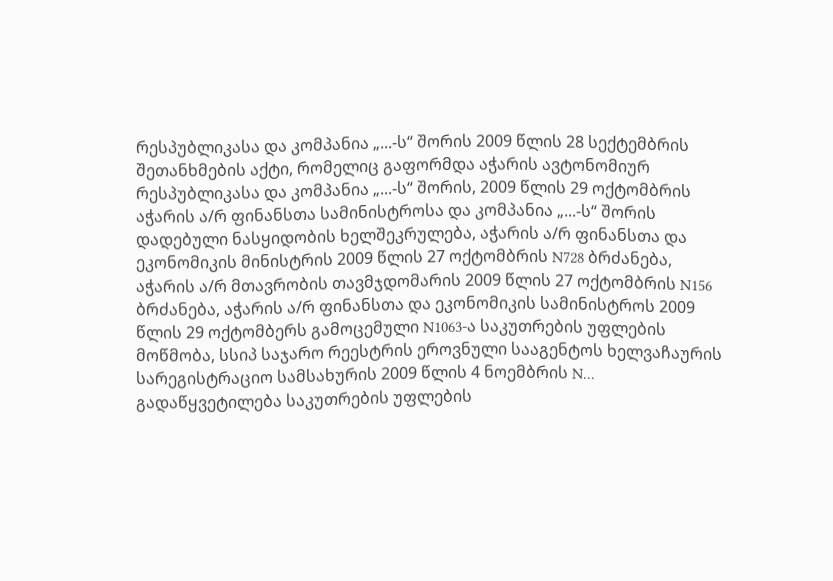რესპუბლიკასა და კომპანია „...-ს“ შორის 2009 წლის 28 სექტემბრის შეთანხმების აქტი, რომელიც გაფორმდა აჭარის ავტონომიურ რესპუბლიკასა და კომპანია „...-ს“ შორის, 2009 წლის 29 ოქტომბრის აჭარის ა/რ ფინანსთა სამინისტროსა და კომპანია „...-ს“ შორის დადებული ნასყიდობის ხელშეკრულება, აჭარის ა/რ ფინანსთა და ეკონომიკის მინისტრის 2009 წლის 27 ოქტომბრის N728 ბრძანება, აჭარის ა/რ მთავრობის თავმჯდომარის 2009 წლის 27 ოქტომბრის N156 ბრძანება, აჭარის ა/რ ფინანსთა და ეკონომიკის სამინისტროს 2009 წლის 29 ოქტომბერს გამოცემული N1063-ა საკუთრების უფლების მოწმობა, სსიპ საჯარო რეესტრის ეროვნული სააგენტოს ხელვაჩაურის სარეგისტრაციო სამსახურის 2009 წლის 4 ნოემბრის N... გადაწყვეტილება საკუთრების უფლების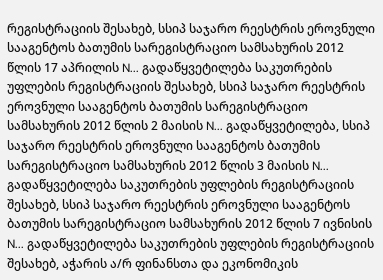რეგისტრაციის შესახებ, სსიპ საჯარო რეესტრის ეროვნული სააგენტოს ბათუმის სარეგისტრაციო სამსახურის 2012 წლის 17 აპრილის N... გადაწყვეტილება საკუთრების უფლების რეგისტრაციის შესახებ, სსიპ საჯარო რეესტრის ეროვნული სააგენტოს ბათუმის სარეგისტრაციო სამსახურის 2012 წლის 2 მაისის N... გადაწყვეტილება, სსიპ საჯარო რეესტრის ეროვნული სააგენტოს ბათუმის სარეგისტრაციო სამსახურის 2012 წლის 3 მაისის N... გადაწყვეტილება საკუთრების უფლების რეგისტრაციის შესახებ, სსიპ საჯარო რეესტრის ეროვნული სააგენტოს ბათუმის სარეგისტრაციო სამსახურის 2012 წლის 7 ივნისის N... გადაწყვეტილება საკუთრების უფლების რეგისტრაციის შესახებ, აჭარის ა/რ ფინანსთა და ეკონომიკის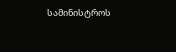სამინისტროს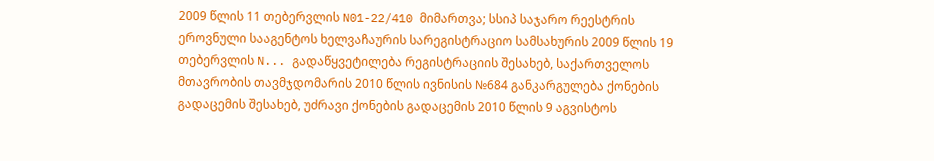2009 წლის 11 თებერვლის N01-22/410 მიმართვა; სსიპ საჯარო რეესტრის ეროვნული სააგენტოს ხელვაჩაურის სარეგისტრაციო სამსახურის 2009 წლის 19 თებერვლის N... გადაწყვეტილება რეგისტრაციის შესახებ, საქართველოს მთავრობის თავმჯდომარის 2010 წლის ივნისის №684 განკარგულება ქონების გადაცემის შესახებ, უძრავი ქონების გადაცემის 2010 წლის 9 აგვისტოს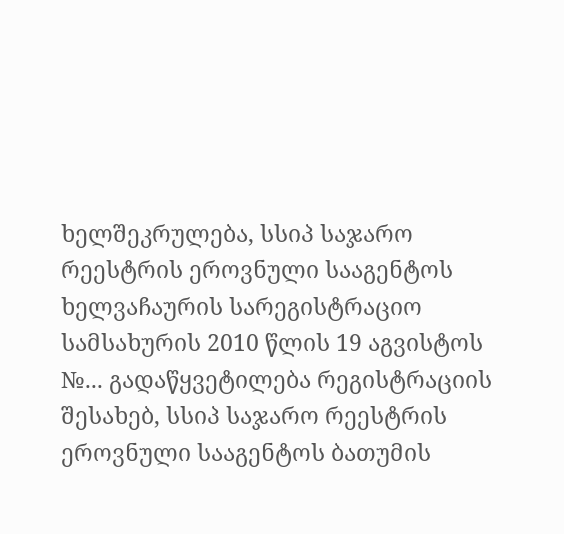ხელშეკრულება, სსიპ საჯარო რეესტრის ეროვნული სააგენტოს ხელვაჩაურის სარეგისტრაციო სამსახურის 2010 წლის 19 აგვისტოს №... გადაწყვეტილება რეგისტრაციის შესახებ, სსიპ საჯარო რეესტრის ეროვნული სააგენტოს ბათუმის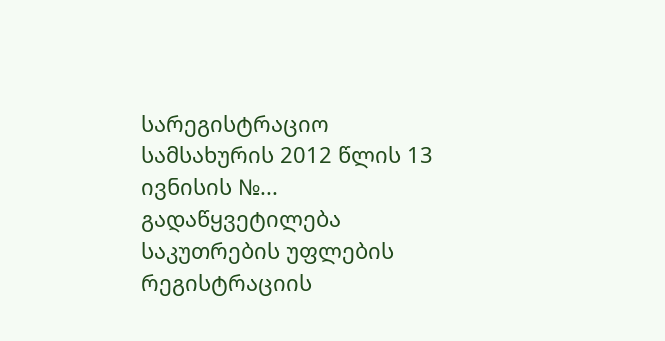სარეგისტრაციო სამსახურის 2012 წლის 13 ივნისის №... გადაწყვეტილება საკუთრების უფლების რეგისტრაციის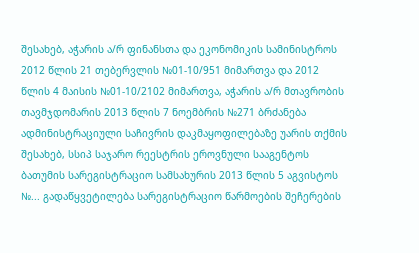შესახებ, აჭარის ა/რ ფინანსთა და ეკონომიკის სამინისტროს 2012 წლის 21 თებერვლის №01-10/951 მიმართვა და 2012 წლის 4 მაისის №01-10/2102 მიმართვა, აჭარის ა/რ მთავრობის თავმჯდომარის 2013 წლის 7 ნოემბრის №271 ბრძანება ადმინისტრაციული საჩივრის დაკმაყოფილებაზე უარის თქმის შესახებ, სსიპ საჯარო რეესტრის ეროვნული სააგენტოს ბათუმის სარეგისტრაციო სამსახურის 2013 წლის 5 აგვისტოს №... გადაწყვეტილება სარეგისტრაციო წარმოების შეჩერების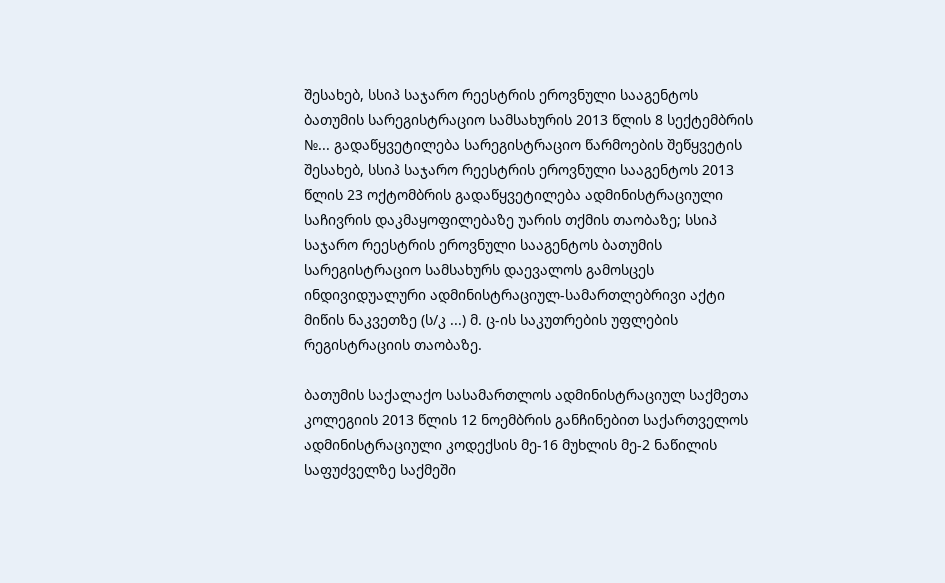შესახებ, სსიპ საჯარო რეესტრის ეროვნული სააგენტოს ბათუმის სარეგისტრაციო სამსახურის 2013 წლის 8 სექტემბრის №... გადაწყვეტილება სარეგისტრაციო წარმოების შეწყვეტის შესახებ, სსიპ საჯარო რეესტრის ეროვნული სააგენტოს 2013 წლის 23 ოქტომბრის გადაწყვეტილება ადმინისტრაციული საჩივრის დაკმაყოფილებაზე უარის თქმის თაობაზე; სსიპ საჯარო რეესტრის ეროვნული სააგენტოს ბათუმის სარეგისტრაციო სამსახურს დაევალოს გამოსცეს ინდივიდუალური ადმინისტრაციულ-სამართლებრივი აქტი მიწის ნაკვეთზე (ს/კ ...) მ. ც-ის საკუთრების უფლების რეგისტრაციის თაობაზე.

ბათუმის საქალაქო სასამართლოს ადმინისტრაციულ საქმეთა კოლეგიის 2013 წლის 12 ნოემბრის განჩინებით საქართველოს ადმინისტრაციული კოდექსის მე-16 მუხლის მე-2 ნაწილის საფუძველზე საქმეში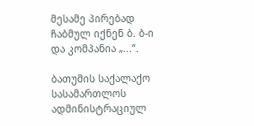მესამე პირებად ჩაბმულ იქნენ ბ. ბ-ი და კომპანია „...“.

ბათუმის საქალაქო სასამართლოს ადმინისტრაციულ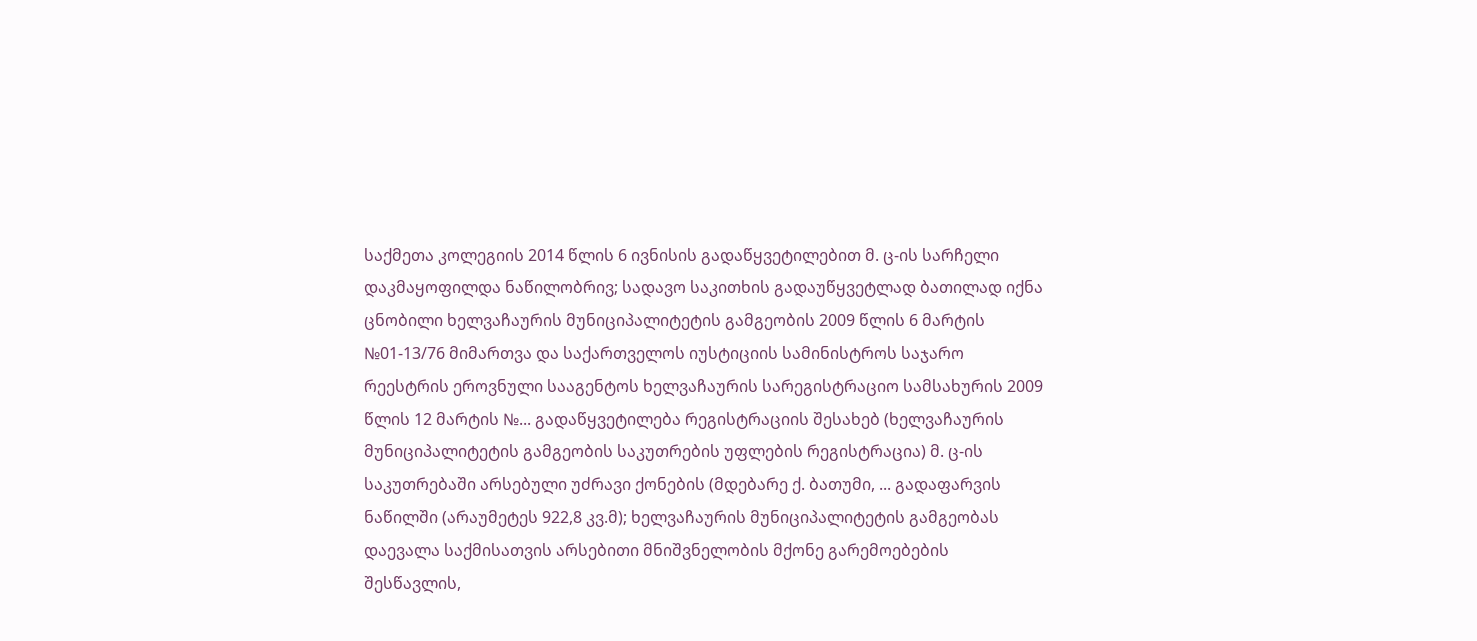საქმეთა კოლეგიის 2014 წლის 6 ივნისის გადაწყვეტილებით მ. ც-ის სარჩელი დაკმაყოფილდა ნაწილობრივ; სადავო საკითხის გადაუწყვეტლად ბათილად იქნა ცნობილი ხელვაჩაურის მუნიციპალიტეტის გამგეობის 2009 წლის 6 მარტის №01-13/76 მიმართვა და საქართველოს იუსტიციის სამინისტროს საჯარო რეესტრის ეროვნული სააგენტოს ხელვაჩაურის სარეგისტრაციო სამსახურის 2009 წლის 12 მარტის №... გადაწყვეტილება რეგისტრაციის შესახებ (ხელვაჩაურის მუნიციპალიტეტის გამგეობის საკუთრების უფლების რეგისტრაცია) მ. ც-ის საკუთრებაში არსებული უძრავი ქონების (მდებარე ქ. ბათუმი, ... გადაფარვის ნაწილში (არაუმეტეს 922,8 კვ.მ); ხელვაჩაურის მუნიციპალიტეტის გამგეობას დაევალა საქმისათვის არსებითი მნიშვნელობის მქონე გარემოებების შესწავლის,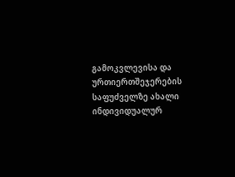გამოკვლევისა და ურთიერთშეჯერების საფუძველზე ახალი ინდივიდუალურ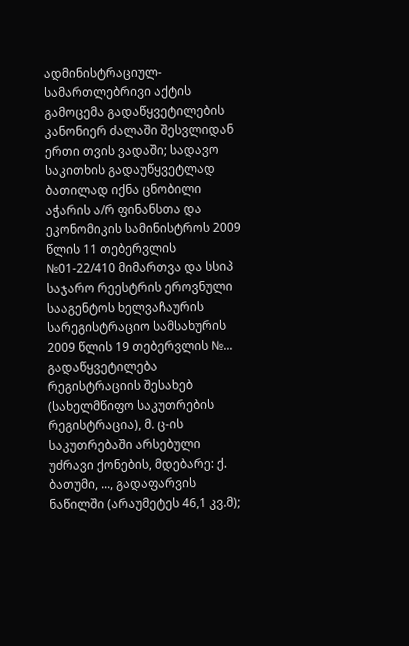ადმინისტრაციულ-სამართლებრივი აქტის გამოცემა გადაწყვეტილების კანონიერ ძალაში შესვლიდან ერთი თვის ვადაში; სადავო საკითხის გადაუწყვეტლად ბათილად იქნა ცნობილი აჭარის ა/რ ფინანსთა და ეკონომიკის სამინისტროს 2009 წლის 11 თებერვლის №01-22/410 მიმართვა და სსიპ საჯარო რეესტრის ეროვნული სააგენტოს ხელვაჩაურის სარეგისტრაციო სამსახურის 2009 წლის 19 თებერვლის №... გადაწყვეტილება რეგისტრაციის შესახებ (სახელმწიფო საკუთრების რეგისტრაცია), მ. ც-ის საკუთრებაში არსებული უძრავი ქონების, მდებარე: ქ. ბათუმი, ..., გადაფარვის ნაწილში (არაუმეტეს 46,1 კვ.მ);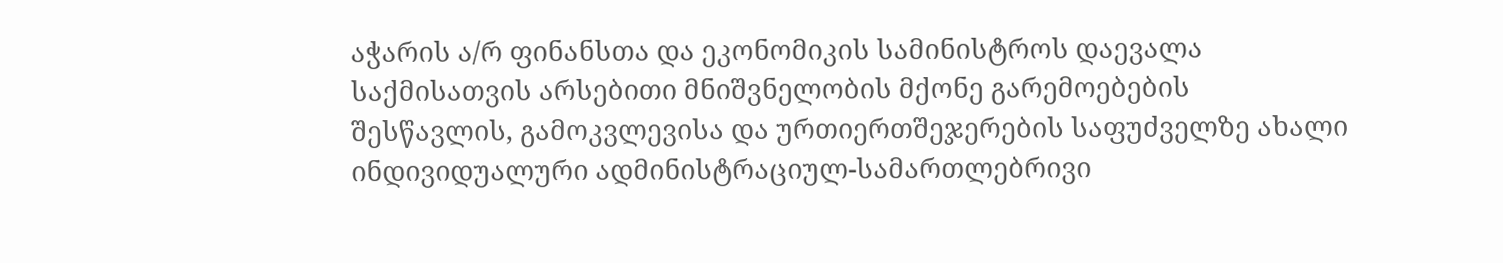აჭარის ა/რ ფინანსთა და ეკონომიკის სამინისტროს დაევალა საქმისათვის არსებითი მნიშვნელობის მქონე გარემოებების შესწავლის, გამოკვლევისა და ურთიერთშეჯერების საფუძველზე ახალი ინდივიდუალური ადმინისტრაციულ-სამართლებრივი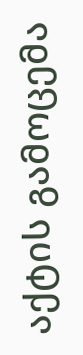აქტის გამოცემა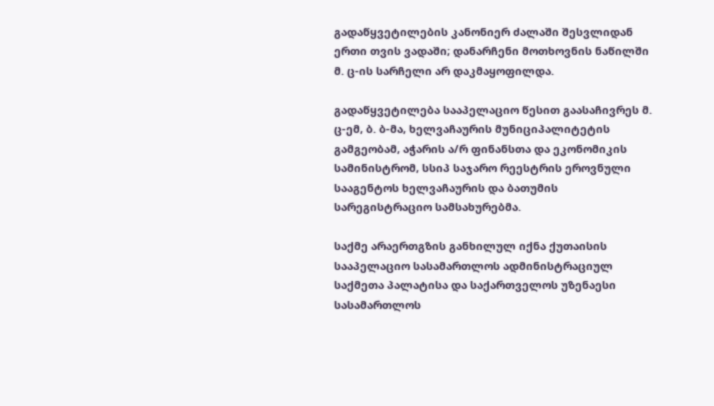გადაწყვეტილების კანონიერ ძალაში შესვლიდან ერთი თვის ვადაში; დანარჩენი მოთხოვნის ნაწილში მ. ც-ის სარჩელი არ დაკმაყოფილდა.

გადაწყვეტილება სააპელაციო წესით გაასაჩივრეს მ. ც-ემ, ბ. ბ-მა, ხელვაჩაურის მუნიციპალიტეტის გამგეობამ, აჭარის ა/რ ფინანსთა და ეკონომიკის სამინისტრომ, სსიპ საჯარო რეესტრის ეროვნული სააგენტოს ხელვაჩაურის და ბათუმის სარეგისტრაციო სამსახურებმა.

საქმე არაერთგზის განხილულ იქნა ქუთაისის სააპელაციო სასამართლოს ადმინისტრაციულ საქმეთა პალატისა და საქართველოს უზენაესი სასამართლოს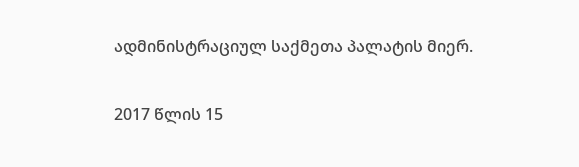ადმინისტრაციულ საქმეთა პალატის მიერ.

2017 წლის 15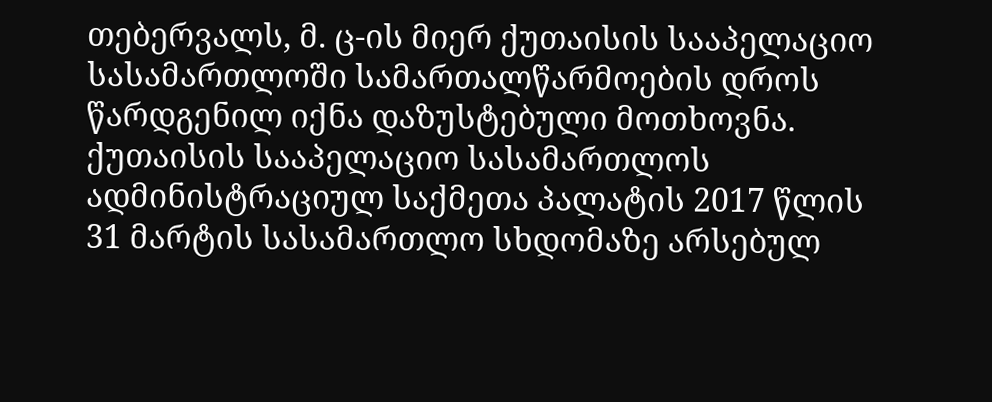თებერვალს, მ. ც-ის მიერ ქუთაისის სააპელაციო სასამართლოში სამართალწარმოების დროს წარდგენილ იქნა დაზუსტებული მოთხოვნა. ქუთაისის სააპელაციო სასამართლოს ადმინისტრაციულ საქმეთა პალატის 2017 წლის 31 მარტის სასამართლო სხდომაზე არსებულ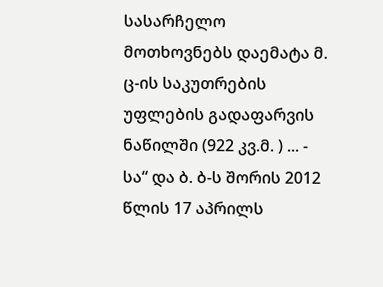სასარჩელო მოთხოვნებს დაემატა მ. ც-ის საკუთრების უფლების გადაფარვის ნაწილში (922 კვ.მ. ) ... - სა“ და ბ. ბ-ს შორის 2012 წლის 17 აპრილს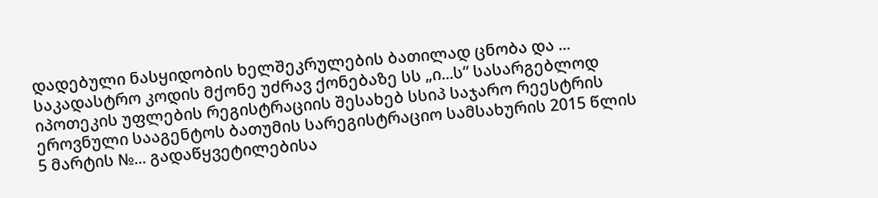დადებული ნასყიდობის ხელშეკრულების ბათილად ცნობა და ... საკადასტრო კოდის მქონე უძრავ ქონებაზე სს „ი...ს“ სასარგებლოდ იპოთეკის უფლების რეგისტრაციის შესახებ სსიპ საჯარო რეესტრის ეროვნული სააგენტოს ბათუმის სარეგისტრაციო სამსახურის 2015 წლის 5 მარტის №... გადაწყვეტილებისა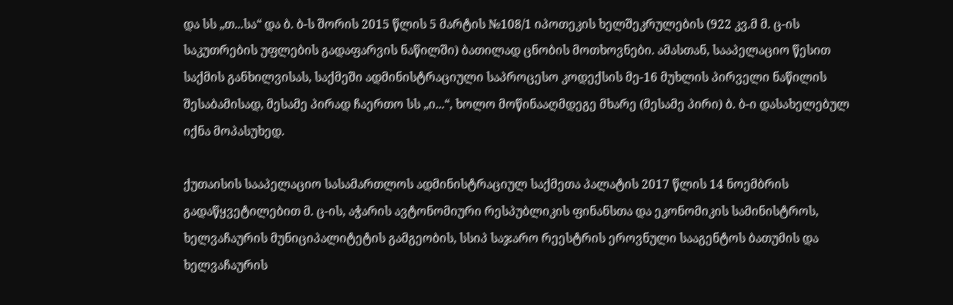და სს „თ...სა“ და ბ. ბ-ს შორის 2015 წლის 5 მარტის №108/1 იპოთეკის ხელშეკრულების (922 კვ.მ მ. ც-ის საკუთრების უფლების გადაფარვის ნაწილში) ბათილად ცნობის მოთხოვნები. ამასთან, სააპელაციო წესით საქმის განხილვისას, საქმეში ადმინისტრაციული საპროცესო კოდექსის მე-16 მუხლის პირველი ნაწილის შესაბამისად, მესამე პირად ჩაერთო სს „ი...“, ხოლო მოწინააღმდეგე მხარე (მესამე პირი) ბ. ბ-ი დასახელებულ იქნა მოპასუხედ.

ქუთაისის სააპელაციო სასამართლოს ადმინისტრაციულ საქმეთა პალატის 2017 წლის 14 ნოემბრის გადაწყვეტილებით მ. ც-ის, აჭარის ავტონომიური რესპუბლიკის ფინანსთა და ეკონომიკის სამინისტროს, ხელვაჩაურის მუნიციპალიტეტის გამგეობის, სსიპ საჯარო რეესტრის ეროვნული სააგენტოს ბათუმის და ხელვაჩაურის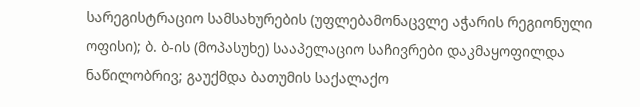სარეგისტრაციო სამსახურების (უფლებამონაცვლე აჭარის რეგიონული ოფისი); ბ. ბ-ის (მოპასუხე) სააპელაციო საჩივრები დაკმაყოფილდა ნაწილობრივ; გაუქმდა ბათუმის საქალაქო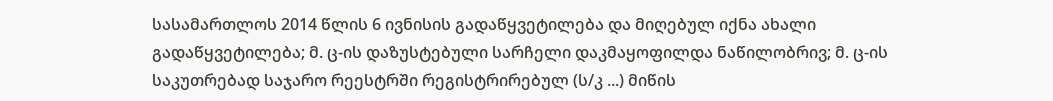სასამართლოს 2014 წლის 6 ივნისის გადაწყვეტილება და მიღებულ იქნა ახალი გადაწყვეტილება; მ. ც-ის დაზუსტებული სარჩელი დაკმაყოფილდა ნაწილობრივ; მ. ც-ის საკუთრებად საჯარო რეესტრში რეგისტრირებულ (ს/კ ...) მიწის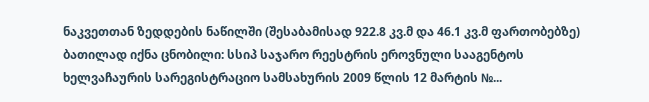ნაკვეთთან ზედდების ნაწილში (შესაბამისად 922.8 კვ.მ და 46.1 კვ.მ ფართობებზე) ბათილად იქნა ცნობილი: სსიპ საჯარო რეესტრის ეროვნული სააგენტოს ხელვაჩაურის სარეგისტრაციო სამსახურის 2009 წლის 12 მარტის №...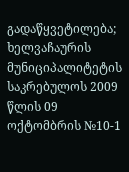გადაწყვეტილება; ხელვაჩაურის მუნიციპალიტეტის საკრებულოს 2009 წლის 09 ოქტომბრის №10-1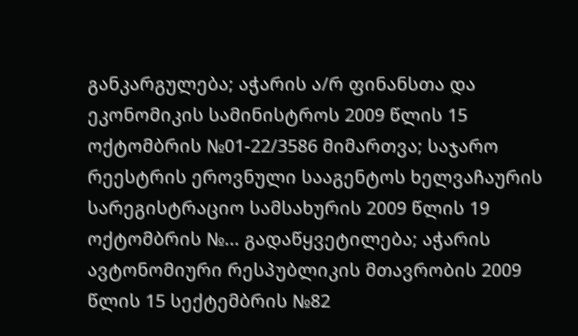განკარგულება; აჭარის ა/რ ფინანსთა და ეკონომიკის სამინისტროს 2009 წლის 15 ოქტომბრის №01-22/3586 მიმართვა; საჯარო რეესტრის ეროვნული სააგენტოს ხელვაჩაურის სარეგისტრაციო სამსახურის 2009 წლის 19 ოქტომბრის №... გადაწყვეტილება; აჭარის ავტონომიური რესპუბლიკის მთავრობის 2009 წლის 15 სექტემბრის №82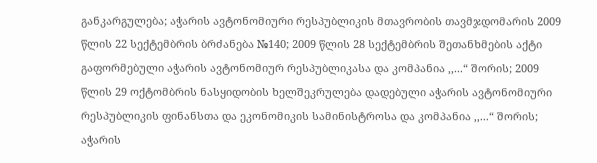განკარგულება; აჭარის ავტონომიური რესპუბლიკის მთავრობის თავმჯდომარის 2009 წლის 22 სექტემბრის ბრძანება №140; 2009 წლის 28 სექტემბრის შეთანხმების აქტი გაფორმებული აჭარის ავტონომიურ რესპუბლიკასა და კომპანია ,,...“ შორის; 2009 წლის 29 ოქტომბრის ნასყიდობის ხელშეკრულება დადებული აჭარის ავტონომიური რესპუბლიკის ფინანსთა და ეკონომიკის სამინისტროსა და კომპანია ,,...“ შორის; აჭარის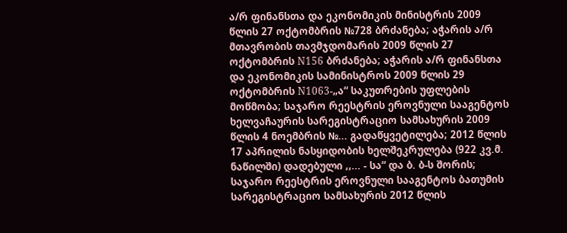ა/რ ფინანსთა და ეკონომიკის მინისტრის 2009 წლის 27 ოქტომბრის №728 ბრძანება; აჭარის ა/რ მთავრობის თავმჯდომარის 2009 წლის 27 ოქტომბრის N156 ბრძანება; აჭარის ა/რ ფინანსთა და ეკონომიკის სამინისტროს 2009 წლის 29 ოქტომბრის N1063-„ა“ საკუთრების უფლების მოწმობა; საჯარო რეესტრის ეროვნული სააგენტოს ხელვაჩაურის სარეგისტრაციო სამსახურის 2009 წლის 4 ნოემბრის №... გადაწყვეტილება; 2012 წლის 17 აპრილის ნასყიდობის ხელშეკრულება (922 კვ.მ. ნაწილში) დადებული ,,... - სა“ და ბ. ბ-ს შორის; საჯარო რეესტრის ეროვნული სააგენტოს ბათუმის სარეგისტრაციო სამსახურის 2012 წლის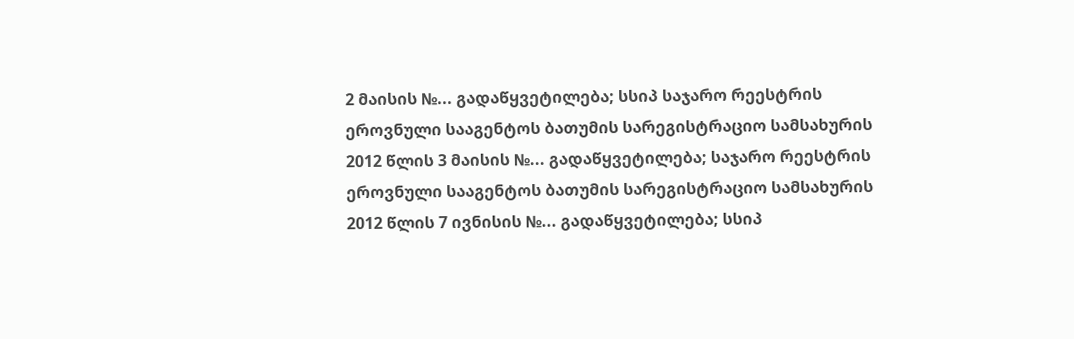2 მაისის №... გადაწყვეტილება; სსიპ საჯარო რეესტრის ეროვნული სააგენტოს ბათუმის სარეგისტრაციო სამსახურის 2012 წლის 3 მაისის №... გადაწყვეტილება; საჯარო რეესტრის ეროვნული სააგენტოს ბათუმის სარეგისტრაციო სამსახურის 2012 წლის 7 ივნისის №... გადაწყვეტილება; სსიპ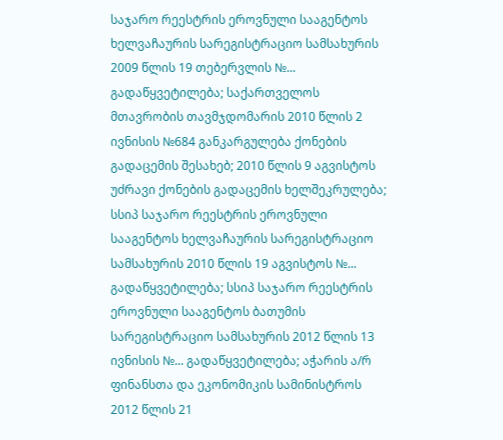საჯარო რეესტრის ეროვნული სააგენტოს ხელვაჩაურის სარეგისტრაციო სამსახურის 2009 წლის 19 თებერვლის №... გადაწყვეტილება; საქართველოს მთავრობის თავმჯდომარის 2010 წლის 2 ივნისის №684 განკარგულება ქონების გადაცემის შესახებ; 2010 წლის 9 აგვისტოს უძრავი ქონების გადაცემის ხელშეკრულება; სსიპ საჯარო რეესტრის ეროვნული სააგენტოს ხელვაჩაურის სარეგისტრაციო სამსახურის 2010 წლის 19 აგვისტოს №... გადაწყვეტილება; სსიპ საჯარო რეესტრის ეროვნული სააგენტოს ბათუმის სარეგისტრაციო სამსახურის 2012 წლის 13 ივნისის №... გადაწყვეტილება; აჭარის ა/რ ფინანსთა და ეკონომიკის სამინისტროს 2012 წლის 21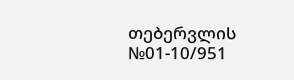თებერვლის №01-10/951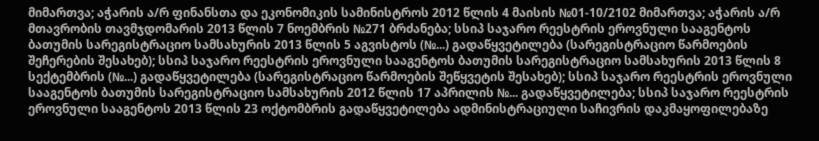მიმართვა; აჭარის ა/რ ფინანსთა და ეკონომიკის სამინისტროს 2012 წლის 4 მაისის №01-10/2102 მიმართვა; აჭარის ა/რ მთავრობის თავმჯდომარის 2013 წლის 7 ნოემბრის №271 ბრძანება; სსიპ საჯარო რეესტრის ეროვნული სააგენტოს ბათუმის სარეგისტრაციო სამსახურის 2013 წლის 5 აგვისტოს (№...) გადაწყვეტილება (სარეგისტრაციო წარმოების შეჩერების შესახებ); სსიპ საჯარო რეესტრის ეროვნული სააგენტოს ბათუმის სარეგისტრაციო სამსახურის 2013 წლის 8 სექტემბრის (№...) გადაწყვეტილება (სარეგისტრაციო წარმოების შეწყვეტის შესახებ); სსიპ საჯარო რეესტრის ეროვნული სააგენტოს ბათუმის სარეგისტრაციო სამსახურის 2012 წლის 17 აპრილის №... გადაწყვეტილება; სსიპ საჯარო რეესტრის ეროვნული სააგენტოს 2013 წლის 23 ოქტომბრის გადაწყვეტილება ადმინისტრაციული საჩივრის დაკმაყოფილებაზე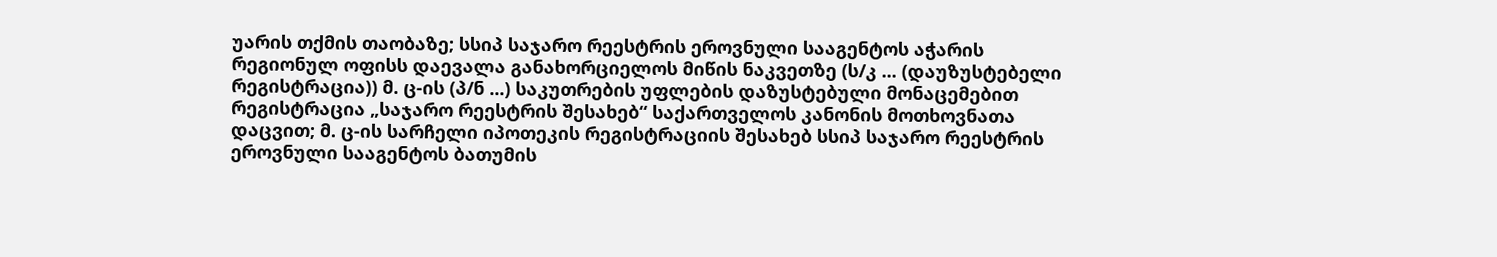უარის თქმის თაობაზე; სსიპ საჯარო რეესტრის ეროვნული სააგენტოს აჭარის რეგიონულ ოფისს დაევალა განახორციელოს მიწის ნაკვეთზე (ს/კ ... (დაუზუსტებელი რეგისტრაცია)) მ. ც-ის (პ/ნ ...) საკუთრების უფლების დაზუსტებული მონაცემებით რეგისტრაცია „საჯარო რეესტრის შესახებ“ საქართველოს კანონის მოთხოვნათა დაცვით; მ. ც-ის სარჩელი იპოთეკის რეგისტრაციის შესახებ სსიპ საჯარო რეესტრის ეროვნული სააგენტოს ბათუმის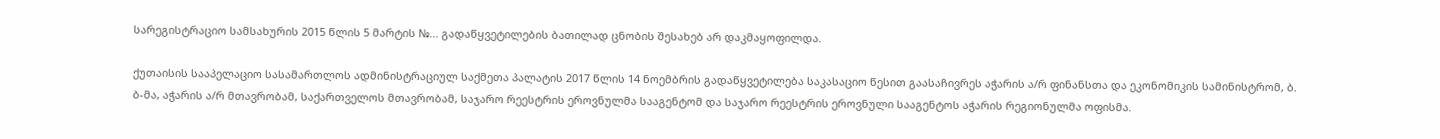სარეგისტრაციო სამსახურის 2015 წლის 5 მარტის №... გადაწყვეტილების ბათილად ცნობის შესახებ არ დაკმაყოფილდა.

ქუთაისის სააპელაციო სასამართლოს ადმინისტრაციულ საქმეთა პალატის 2017 წლის 14 ნოემბრის გადაწყვეტილება საკასაციო წესით გაასაჩივრეს აჭარის ა/რ ფინანსთა და ეკონომიკის სამინისტრომ, ბ. ბ-მა, აჭარის ა/რ მთავრობამ, საქართველოს მთავრობამ, საჯარო რეესტრის ეროვნულმა სააგენტომ და საჯარო რეესტრის ეროვნული სააგენტოს აჭარის რეგიონულმა ოფისმა.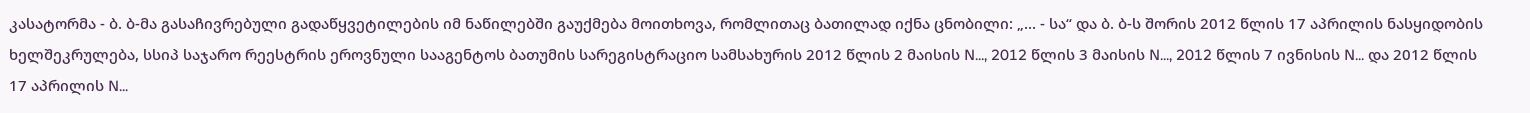კასატორმა - ბ. ბ-მა გასაჩივრებული გადაწყვეტილების იმ ნაწილებში გაუქმება მოითხოვა, რომლითაც ბათილად იქნა ცნობილი: „... - სა“ და ბ. ბ-ს შორის 2012 წლის 17 აპრილის ნასყიდობის ხელშეკრულება, სსიპ საჯარო რეესტრის ეროვნული სააგენტოს ბათუმის სარეგისტრაციო სამსახურის 2012 წლის 2 მაისის N..., 2012 წლის 3 მაისის N..., 2012 წლის 7 ივნისის N... და 2012 წლის 17 აპრილის N...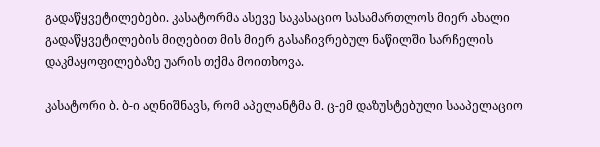გადაწყვეტილებები. კასატორმა ასევე საკასაციო სასამართლოს მიერ ახალი გადაწყვეტილების მიღებით მის მიერ გასაჩივრებულ ნაწილში სარჩელის დაკმაყოფილებაზე უარის თქმა მოითხოვა.

კასატორი ბ. ბ-ი აღნიშნავს, რომ აპელანტმა მ. ც-ემ დაზუსტებული სააპელაციო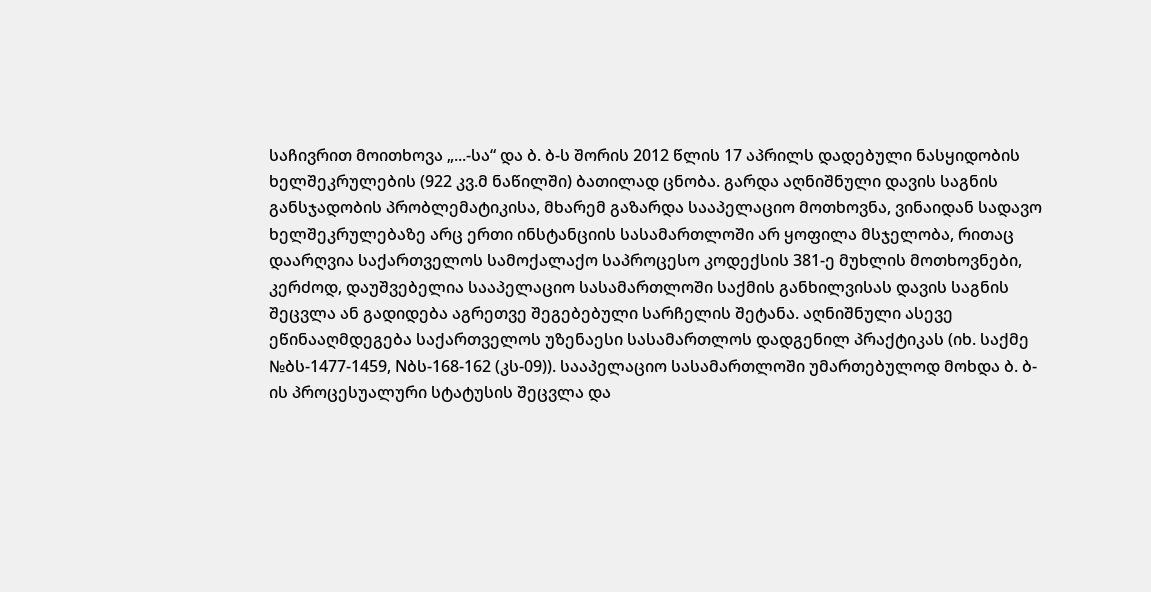საჩივრით მოითხოვა „...-სა“ და ბ. ბ-ს შორის 2012 წლის 17 აპრილს დადებული ნასყიდობის ხელშეკრულების (922 კვ.მ ნაწილში) ბათილად ცნობა. გარდა აღნიშნული დავის საგნის განსჯადობის პრობლემატიკისა, მხარემ გაზარდა სააპელაციო მოთხოვნა, ვინაიდან სადავო ხელშეკრულებაზე არც ერთი ინსტანციის სასამართლოში არ ყოფილა მსჯელობა, რითაც დაარღვია საქართველოს სამოქალაქო საპროცესო კოდექსის 381-ე მუხლის მოთხოვნები, კერძოდ, დაუშვებელია სააპელაციო სასამართლოში საქმის განხილვისას დავის საგნის შეცვლა ან გადიდება აგრეთვე შეგებებული სარჩელის შეტანა. აღნიშნული ასევე ეწინააღმდეგება საქართველოს უზენაესი სასამართლოს დადგენილ პრაქტიკას (იხ. საქმე №ბს-1477-1459, Nბს-168-162 (კს-09)). სააპელაციო სასამართლოში უმართებულოდ მოხდა ბ. ბ-ის პროცესუალური სტატუსის შეცვლა და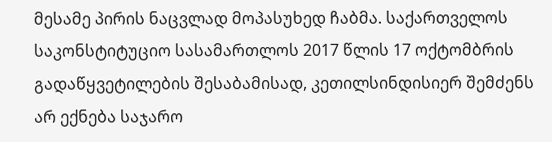მესამე პირის ნაცვლად მოპასუხედ ჩაბმა. საქართველოს საკონსტიტუციო სასამართლოს 2017 წლის 17 ოქტომბრის გადაწყვეტილების შესაბამისად, კეთილსინდისიერ შემძენს არ ექნება საჯარო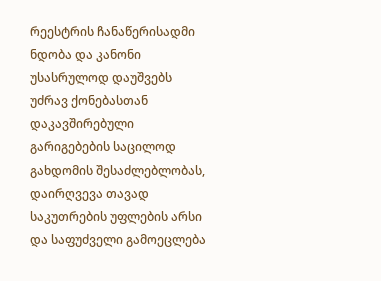რეესტრის ჩანაწერისადმი ნდობა და კანონი უსასრულოდ დაუშვებს უძრავ ქონებასთან დაკავშირებული გარიგებების საცილოდ გახდომის შესაძლებლობას, დაირღვევა თავად საკუთრების უფლების არსი და საფუძველი გამოეცლება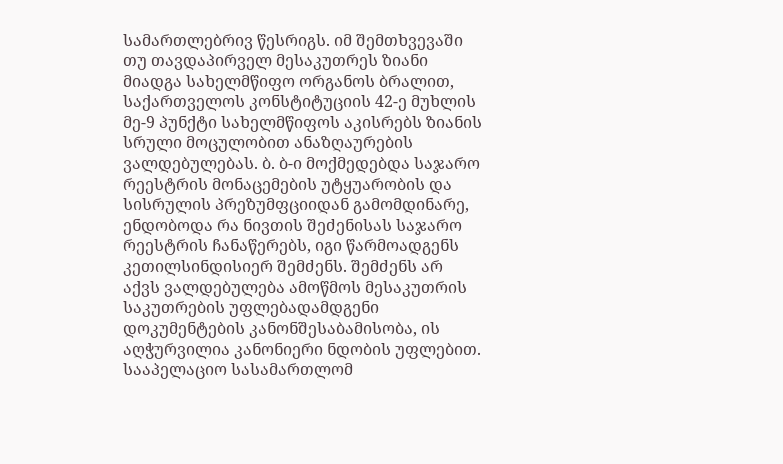სამართლებრივ წესრიგს. იმ შემთხვევაში თუ თავდაპირველ მესაკუთრეს ზიანი მიადგა სახელმწიფო ორგანოს ბრალით, საქართველოს კონსტიტუციის 42-ე მუხლის მე-9 პუნქტი სახელმწიფოს აკისრებს ზიანის სრული მოცულობით ანაზღაურების ვალდებულებას. ბ. ბ-ი მოქმედებდა საჯარო რეესტრის მონაცემების უტყუარობის და სისრულის პრეზუმფციიდან გამომდინარე, ენდობოდა რა ნივთის შეძენისას საჯარო რეესტრის ჩანაწერებს, იგი წარმოადგენს კეთილსინდისიერ შემძენს. შემძენს არ აქვს ვალდებულება ამოწმოს მესაკუთრის საკუთრების უფლებადამდგენი დოკუმენტების კანონშესაბამისობა, ის აღჭურვილია კანონიერი ნდობის უფლებით. სააპელაციო სასამართლომ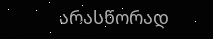არასწორად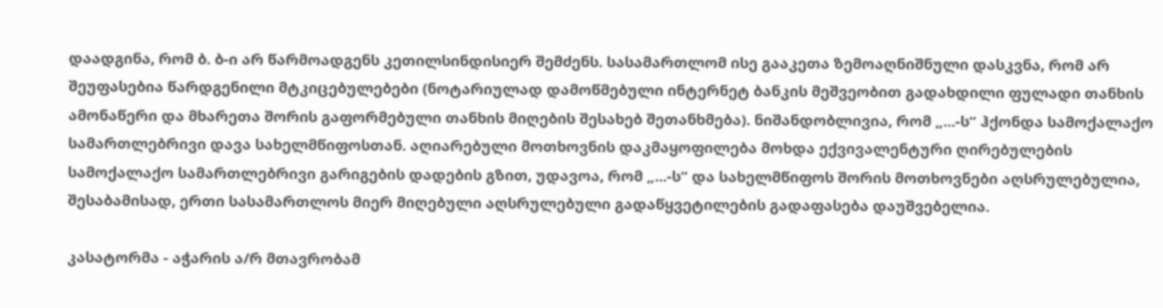დაადგინა, რომ ბ. ბ-ი არ წარმოადგენს კეთილსინდისიერ შემძენს. სასამართლომ ისე გააკეთა ზემოაღნიშნული დასკვნა, რომ არ შეუფასებია წარდგენილი მტკიცებულებები (ნოტარიულად დამოწმებული ინტერნეტ ბანკის მეშვეობით გადახდილი ფულადი თანხის ამონაწერი და მხარეთა შორის გაფორმებული თანხის მიღების შესახებ შეთანხმება). ნიშანდობლივია, რომ „...-ს“ ჰქონდა სამოქალაქო სამართლებრივი დავა სახელმწიფოსთან. აღიარებული მოთხოვნის დაკმაყოფილება მოხდა ექვივალენტური ღირებულების სამოქალაქო სამართლებრივი გარიგების დადების გზით, უდავოა, რომ „...-ს“ და სახელმწიფოს შორის მოთხოვნები აღსრულებულია, შესაბამისად, ერთი სასამართლოს მიერ მიღებული აღსრულებული გადაწყვეტილების გადაფასება დაუშვებელია.

კასატორმა - აჭარის ა/რ მთავრობამ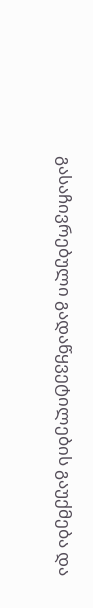გასაჩივრებული გადაწყვეტილების გაუქმება და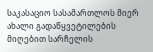საკასაციო სასამართლოს მიერ ახალი გადაწყვეტილების მიღებით სარჩელის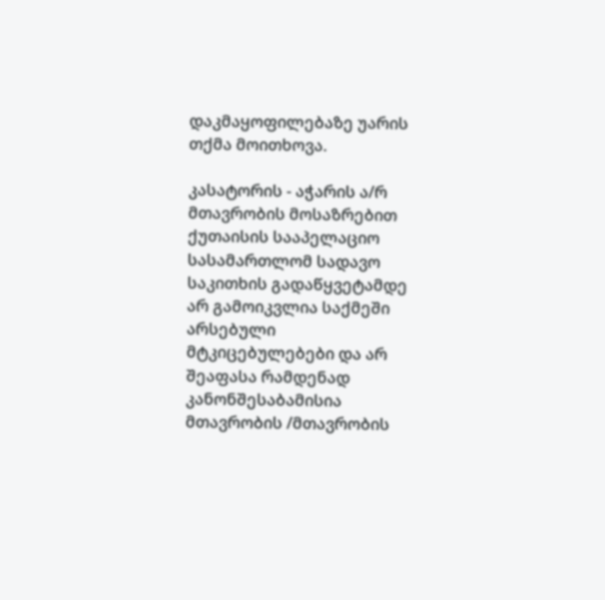დაკმაყოფილებაზე უარის თქმა მოითხოვა.

კასატორის - აჭარის ა/რ მთავრობის მოსაზრებით ქუთაისის სააპელაციო სასამართლომ სადავო საკითხის გადაწყვეტამდე არ გამოიკვლია საქმეში არსებული მტკიცებულებები და არ შეაფასა რამდენად კანონშესაბამისია მთავრობის /მთავრობის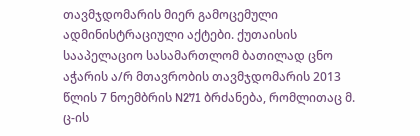თავმჯდომარის მიერ გამოცემული ადმინისტრაციული აქტები. ქუთაისის სააპელაციო სასამართლომ ბათილად ცნო აჭარის ა/რ მთავრობის თავმჯდომარის 2013 წლის 7 ნოემბრის N271 ბრძანება, რომლითაც მ. ც-ის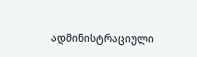ადმინისტრაციული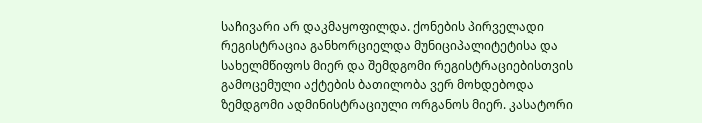საჩივარი არ დაკმაყოფილდა. ქონების პირველადი რეგისტრაცია განხორციელდა მუნიციპალიტეტისა და სახელმწიფოს მიერ და შემდგომი რეგისტრაციებისთვის გამოცემული აქტების ბათილობა ვერ მოხდებოდა ზემდგომი ადმინისტრაციული ორგანოს მიერ. კასატორი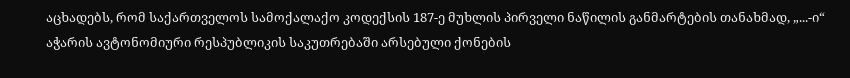აცხადებს, რომ საქართველოს სამოქალაქო კოდექსის 187-ე მუხლის პირველი ნაწილის განმარტების თანახმად, „...-ი“ აჭარის ავტონომიური რესპუბლიკის საკუთრებაში არსებული ქონების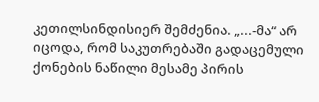კეთილსინდისიერ შემძენია. „...-მა“ არ იცოდა, რომ საკუთრებაში გადაცემული ქონების ნაწილი მესამე პირის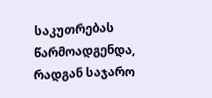საკუთრებას წარმოადგენდა, რადგან საჯარო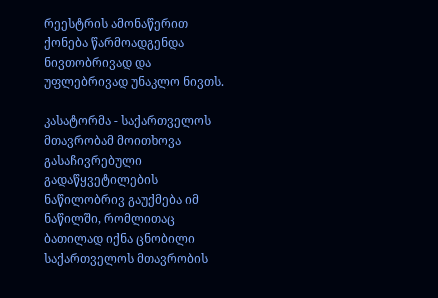რეესტრის ამონაწერით ქონება წარმოადგენდა ნივთობრივად და უფლებრივად უნაკლო ნივთს.

კასატორმა - საქართველოს მთავრობამ მოითხოვა გასაჩივრებული გადაწყვეტილების ნაწილობრივ გაუქმება იმ ნაწილში, რომლითაც ბათილად იქნა ცნობილი საქართველოს მთავრობის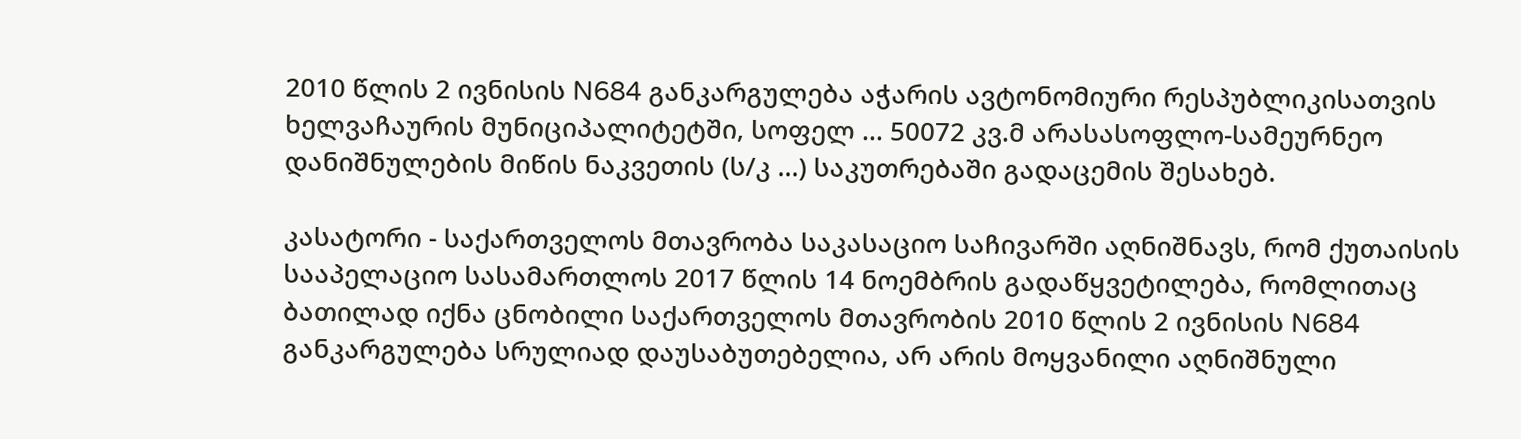2010 წლის 2 ივნისის N684 განკარგულება აჭარის ავტონომიური რესპუბლიკისათვის ხელვაჩაურის მუნიციპალიტეტში, სოფელ ... 50072 კვ.მ არასასოფლო-სამეურნეო დანიშნულების მიწის ნაკვეთის (ს/კ ...) საკუთრებაში გადაცემის შესახებ.

კასატორი - საქართველოს მთავრობა საკასაციო საჩივარში აღნიშნავს, რომ ქუთაისის სააპელაციო სასამართლოს 2017 წლის 14 ნოემბრის გადაწყვეტილება, რომლითაც ბათილად იქნა ცნობილი საქართველოს მთავრობის 2010 წლის 2 ივნისის N684 განკარგულება სრულიად დაუსაბუთებელია, არ არის მოყვანილი აღნიშნული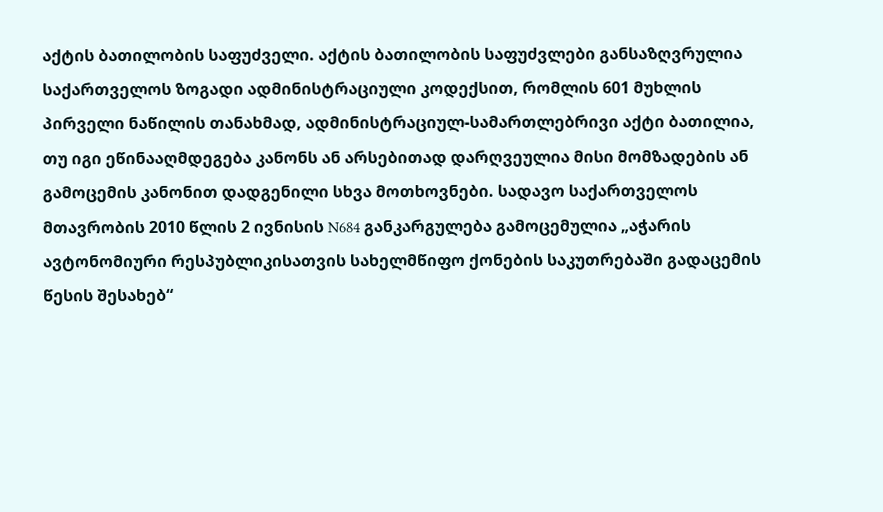აქტის ბათილობის საფუძველი. აქტის ბათილობის საფუძვლები განსაზღვრულია საქართველოს ზოგადი ადმინისტრაციული კოდექსით, რომლის 601 მუხლის პირველი ნაწილის თანახმად, ადმინისტრაციულ-სამართლებრივი აქტი ბათილია, თუ იგი ეწინააღმდეგება კანონს ან არსებითად დარღვეულია მისი მომზადების ან გამოცემის კანონით დადგენილი სხვა მოთხოვნები. სადავო საქართველოს მთავრობის 2010 წლის 2 ივნისის N684 განკარგულება გამოცემულია „აჭარის ავტონომიური რესპუბლიკისათვის სახელმწიფო ქონების საკუთრებაში გადაცემის წესის შესახებ“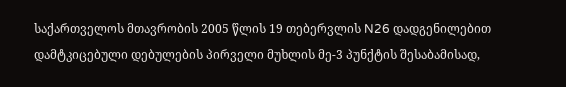საქართველოს მთავრობის 2005 წლის 19 თებერვლის N26 დადგენილებით დამტკიცებული დებულების პირველი მუხლის მე-3 პუნქტის შესაბამისად,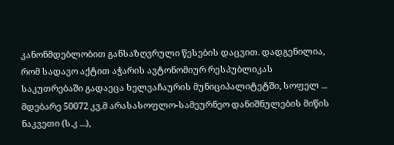კანონმდებლობით განსაზღვრული წესების დაცვით. დადგენილია, რომ სადავო აქტით აჭარის ავტონომიურ რესპუბლიკას საკუთრებაში გადაეცა ხელვაჩაურის მუნიციპალიტეტში, სოფელ ... მდებარე 50072 კვ.მ არასასოფლო-სამეურნეო დანიშნულების მიწის ნაკვეთი (ს.კ ...),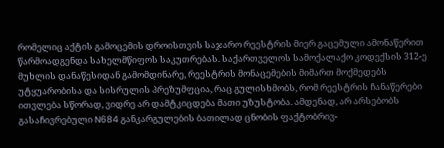რომელიც აქტის გამოცემის დროისთვის საჯარო რეესტრის მიერ გაცემული ამონაწერით წარმოადგენდა სახელმწიფოს საკუთრებას. საქართველოს სამოქალაქო კოდექსის 312-ე მუხლის დანაწესიდან გამომდინარე, რეესტრის მონაცემების მიმართ მოქმედებს უტყუარობისა და სისრულის პრეზუმფცია, რაც გულისხმობს, რომ რეესტრის ჩანაწერები ითვლება სწორად, ვიდრე არ დამტკიცდება მათი უზუსტობა. ამდენად, არ არსებობს გასაჩივრებული N684 განკარგულების ბათილად ცნობის ფაქტობრივ-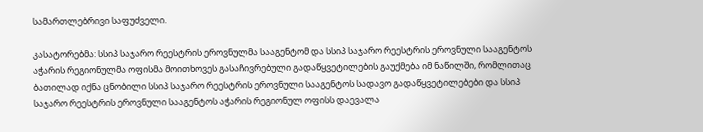სამართლებრივი საფუძველი.

კასატორებმა: სსიპ საჯარო რეესტრის ეროვნულმა სააგენტომ და სსიპ საჯარო რეესტრის ეროვნული სააგენტოს აჭარის რეგიონულმა ოფისმა მოითხოვეს გასაჩივრებული გადაწყვეტილების გაუქმება იმ ნაწილში, რომლითაც ბათილად იქნა ცნობილი სსიპ საჯარო რეესტრის ეროვნული სააგენტოს სადავო გადაწყვეტილებები და სსიპ საჯარო რეესტრის ეროვნული სააგენტოს აჭარის რეგიონულ ოფისს დაევალა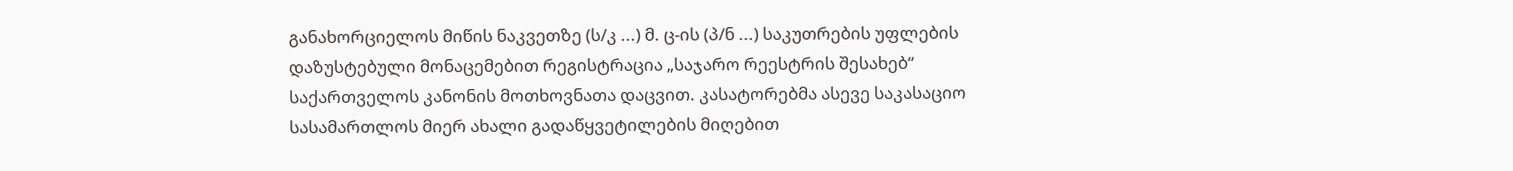განახორციელოს მიწის ნაკვეთზე (ს/კ ...) მ. ც-ის (პ/ნ ...) საკუთრების უფლების დაზუსტებული მონაცემებით რეგისტრაცია „საჯარო რეესტრის შესახებ“ საქართველოს კანონის მოთხოვნათა დაცვით. კასატორებმა ასევე საკასაციო სასამართლოს მიერ ახალი გადაწყვეტილების მიღებით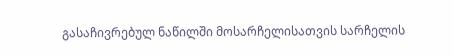გასაჩივრებულ ნაწილში მოსარჩელისათვის სარჩელის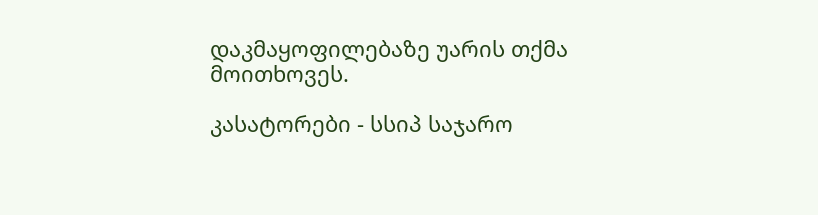დაკმაყოფილებაზე უარის თქმა მოითხოვეს.

კასატორები - სსიპ საჯარო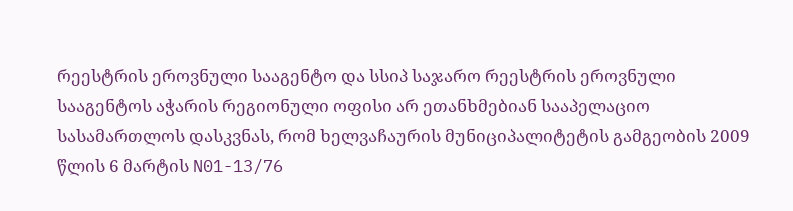რეესტრის ეროვნული სააგენტო და სსიპ საჯარო რეესტრის ეროვნული სააგენტოს აჭარის რეგიონული ოფისი არ ეთანხმებიან სააპელაციო სასამართლოს დასკვნას, რომ ხელვაჩაურის მუნიციპალიტეტის გამგეობის 2009 წლის 6 მარტის N01-13/76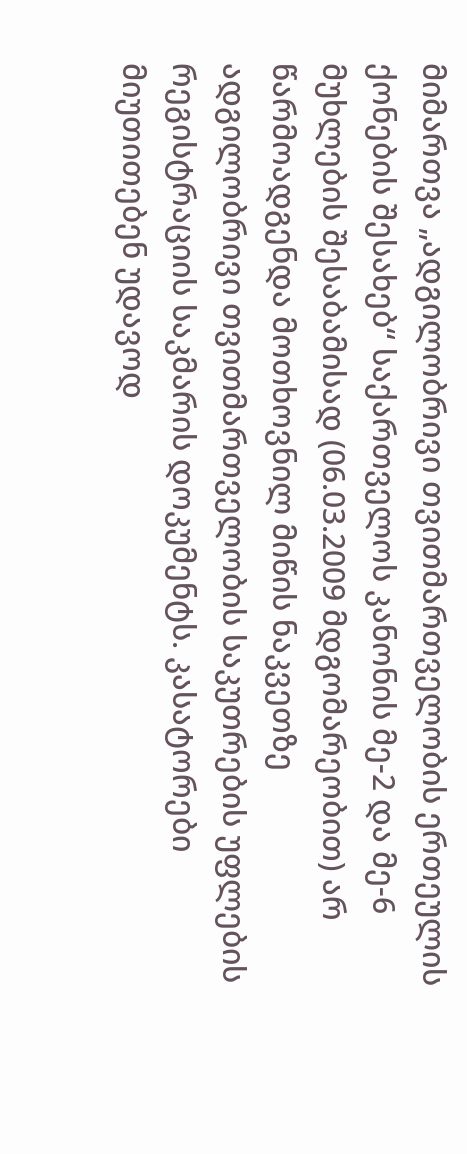მიმართვა „ადგილობრივი თვითმართველობის ერთეულის ქონების შესახებ“ საქართველოს კანონის მე-2 და მე-6 მუხლების შესაბამისად (06.03.2009 მდგომარეობით) არ წარმოადგენდა მოთხოვნილ მიწის ნაკვეთზე ადგილობრივი თვითმართველობის საკუთრების უფლების რეგისტრაციის საკმარის დოკუმენტს. კასატორები მიუთითებენ უდავოდ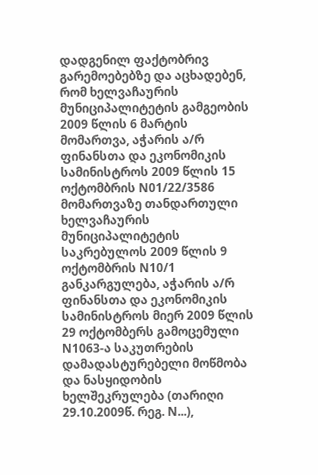დადგენილ ფაქტობრივ გარემოებებზე და აცხადებენ, რომ ხელვაჩაურის მუნიციპალიტეტის გამგეობის 2009 წლის 6 მარტის მომართვა, აჭარის ა/რ ფინანსთა და ეკონომიკის სამინისტროს 2009 წლის 15 ოქტომბრის N01/22/3586 მომართვაზე თანდართული ხელვაჩაურის მუნიციპალიტეტის საკრებულოს 2009 წლის 9 ოქტომბრის N10/1 განკარგულება, აჭარის ა/რ ფინანსთა და ეკონომიკის სამინისტროს მიერ 2009 წლის 29 ოქტომბერს გამოცემული N1063-ა საკუთრების დამადასტურებელი მოწმობა და ნასყიდობის ხელშეკრულება (თარიღი 29.10.2009წ. რეგ. N...),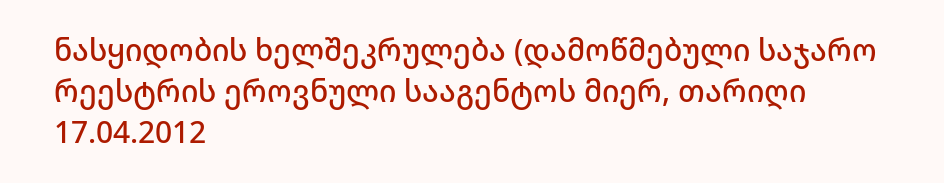ნასყიდობის ხელშეკრულება (დამოწმებული საჯარო რეესტრის ეროვნული სააგენტოს მიერ, თარიღი 17.04.2012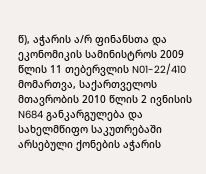წ), აჭარის ა/რ ფინანსთა და ეკონომიკის სამინისტროს 2009 წლის 11 თებერვლის N01-22/410 მომართვა, საქართველოს მთავრობის 2010 წლის 2 ივნისის N684 განკარგულება და სახელმწიფო საკუთრებაში არსებული ქონების აჭარის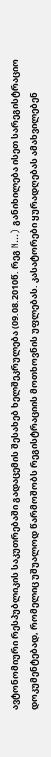ავტონომიური რესპუბლიკის საკუთრებაში გადაცემის შესახებ ხელშეკრულება (09.08.2010წ. რეგ N...) განიხილება ისეთ სარეგისტრაციო დოკუმენტებად, რომელიც უშუალოდ წარმოშობს რეგისტრაციის მოთხოვნის უფლებას. კასატორები ყურადღებას ამახვილებენ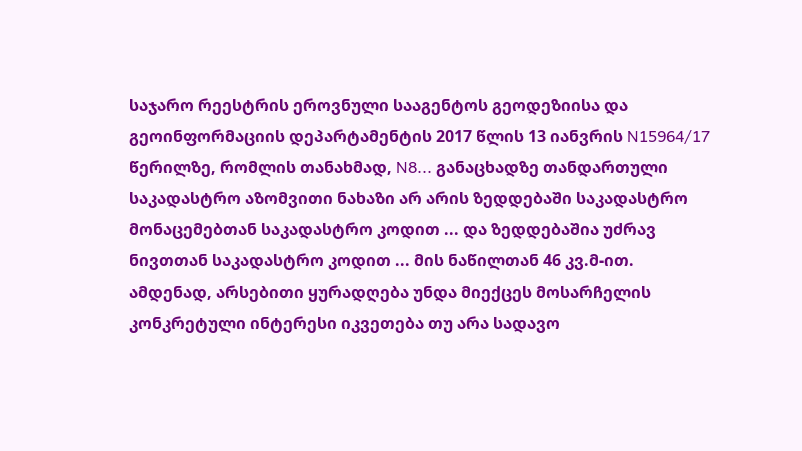საჯარო რეესტრის ეროვნული სააგენტოს გეოდეზიისა და გეოინფორმაციის დეპარტამენტის 2017 წლის 13 იანვრის N15964/17 წერილზე, რომლის თანახმად, N8... განაცხადზე თანდართული საკადასტრო აზომვითი ნახაზი არ არის ზედდებაში საკადასტრო მონაცემებთან საკადასტრო კოდით ... და ზედდებაშია უძრავ ნივთთან საკადასტრო კოდით ... მის ნაწილთან 46 კვ.მ-ით. ამდენად, არსებითი ყურადღება უნდა მიექცეს მოსარჩელის კონკრეტული ინტერესი იკვეთება თუ არა სადავო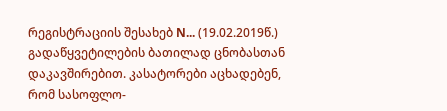რეგისტრაციის შესახებ N... (19.02.2019წ.) გადაწყვეტილების ბათილად ცნობასთან დაკავშირებით. კასატორები აცხადებენ, რომ სასოფლო-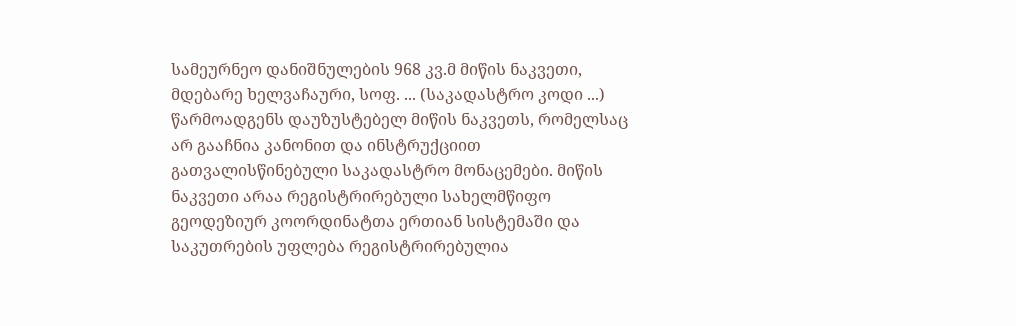სამეურნეო დანიშნულების 968 კვ.მ მიწის ნაკვეთი, მდებარე ხელვაჩაური, სოფ. ... (საკადასტრო კოდი ...) წარმოადგენს დაუზუსტებელ მიწის ნაკვეთს, რომელსაც არ გააჩნია კანონით და ინსტრუქციით გათვალისწინებული საკადასტრო მონაცემები. მიწის ნაკვეთი არაა რეგისტრირებული სახელმწიფო გეოდეზიურ კოორდინატთა ერთიან სისტემაში და საკუთრების უფლება რეგისტრირებულია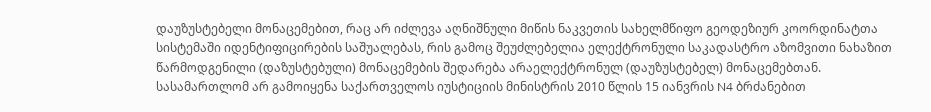დაუზუსტებელი მონაცემებით, რაც არ იძლევა აღნიშნული მიწის ნაკვეთის სახელმწიფო გეოდეზიურ კოორდინატთა სისტემაში იდენტიფიცირების საშუალებას, რის გამოც შეუძლებელია ელექტრონული საკადასტრო აზომვითი ნახაზით წარმოდგენილი (დაზუსტებული) მონაცემების შედარება არაელექტრონულ (დაუზუსტებელ) მონაცემებთან. სასამართლომ არ გამოიყენა საქართველოს იუსტიციის მინისტრის 2010 წლის 15 იანვრის N4 ბრძანებით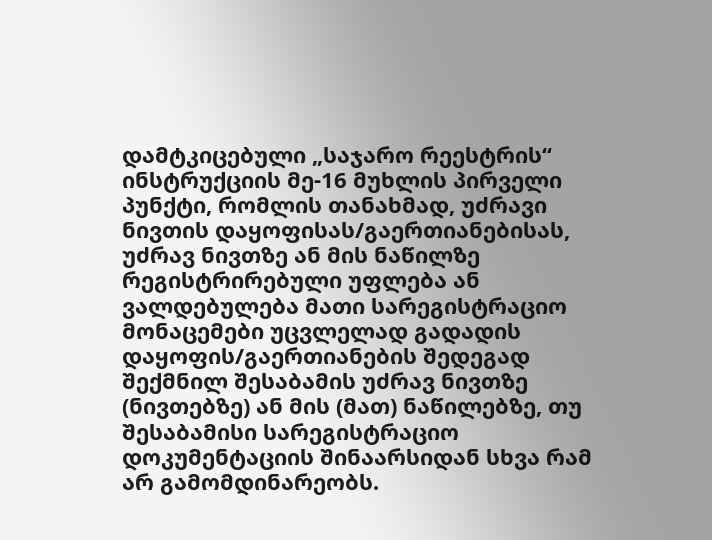დამტკიცებული „საჯარო რეესტრის“ ინსტრუქციის მე-16 მუხლის პირველი პუნქტი, რომლის თანახმად, უძრავი ნივთის დაყოფისას/გაერთიანებისას, უძრავ ნივთზე ან მის ნაწილზე რეგისტრირებული უფლება ან ვალდებულება მათი სარეგისტრაციო მონაცემები უცვლელად გადადის დაყოფის/გაერთიანების შედეგად შექმნილ შესაბამის უძრავ ნივთზე (ნივთებზე) ან მის (მათ) ნაწილებზე, თუ შესაბამისი სარეგისტრაციო დოკუმენტაციის შინაარსიდან სხვა რამ არ გამომდინარეობს.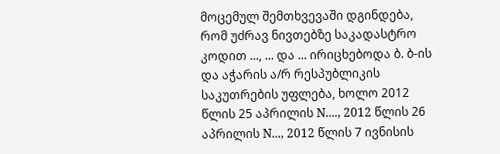მოცემულ შემთხვევაში დგინდება, რომ უძრავ ნივთებზე საკადასტრო კოდით ..., ... და ... ირიცხებოდა ბ. ბ-ის და აჭარის ა/რ რესპუბლიკის საკუთრების უფლება, ხოლო 2012 წლის 25 აპრილის N...., 2012 წლის 26 აპრილის N..., 2012 წლის 7 ივნისის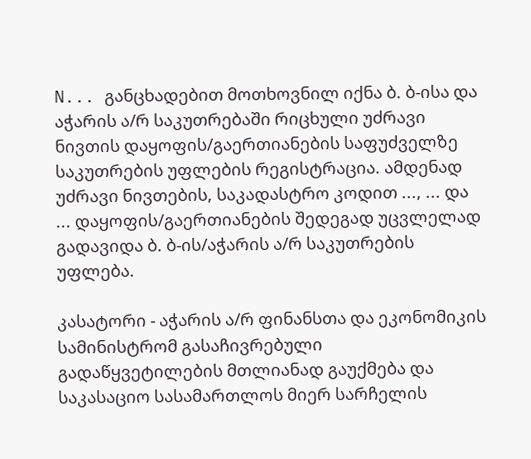N... განცხადებით მოთხოვნილ იქნა ბ. ბ-ისა და აჭარის ა/რ საკუთრებაში რიცხული უძრავი ნივთის დაყოფის/გაერთიანების საფუძველზე საკუთრების უფლების რეგისტრაცია. ამდენად უძრავი ნივთების, საკადასტრო კოდით ..., ... და ... დაყოფის/გაერთიანების შედეგად უცვლელად გადავიდა ბ. ბ-ის/აჭარის ა/რ საკუთრების უფლება.

კასატორი - აჭარის ა/რ ფინანსთა და ეკონომიკის სამინისტრომ გასაჩივრებული გადაწყვეტილების მთლიანად გაუქმება და საკასაციო სასამართლოს მიერ სარჩელის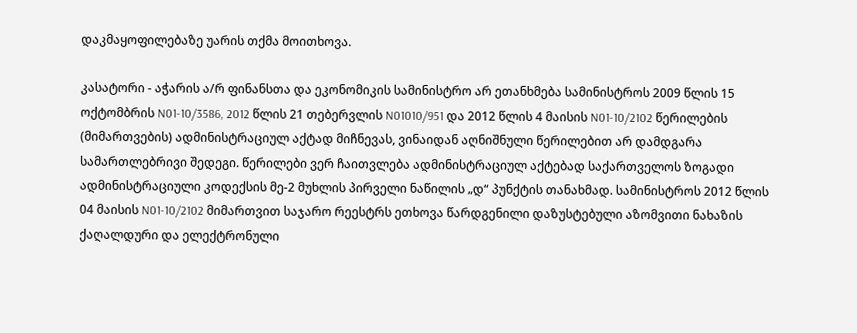დაკმაყოფილებაზე უარის თქმა მოითხოვა.

კასატორი - აჭარის ა/რ ფინანსთა და ეკონომიკის სამინისტრო არ ეთანხმება სამინისტროს 2009 წლის 15 ოქტომბრის N01-10/3586, 2012 წლის 21 თებერვლის N01010/951 და 2012 წლის 4 მაისის N01-10/2102 წერილების (მიმართვების) ადმინისტრაციულ აქტად მიჩნევას, ვინაიდან აღნიშნული წერილებით არ დამდგარა სამართლებრივი შედეგი. წერილები ვერ ჩაითვლება ადმინისტრაციულ აქტებად საქართველოს ზოგადი ადმინისტრაციული კოდექსის მე-2 მუხლის პირველი ნაწილის „დ“ პუნქტის თანახმად. სამინისტროს 2012 წლის 04 მაისის N01-10/2102 მიმართვით საჯარო რეესტრს ეთხოვა წარდგენილი დაზუსტებული აზომვითი ნახაზის ქაღალდური და ელექტრონული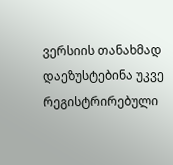ვერსიის თანახმად დაეზუსტებინა უკვე რეგისტრირებული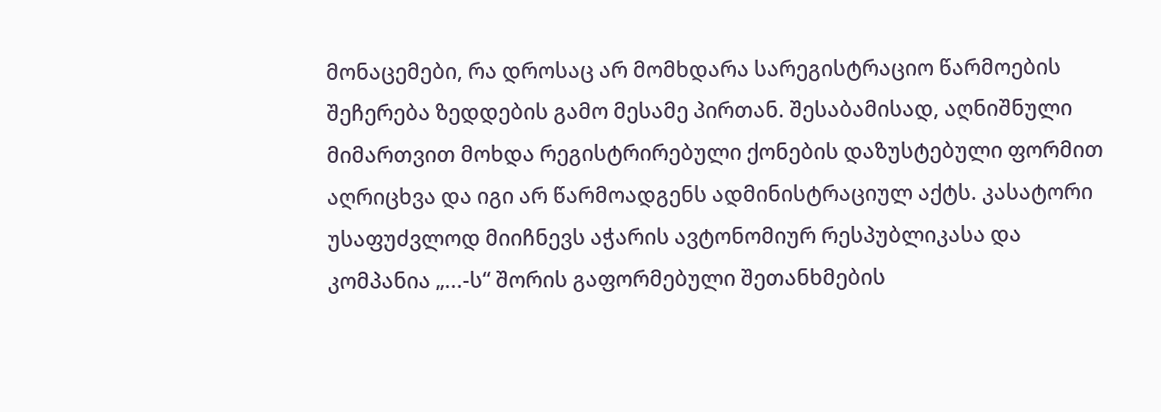მონაცემები, რა დროსაც არ მომხდარა სარეგისტრაციო წარმოების შეჩერება ზედდების გამო მესამე პირთან. შესაბამისად, აღნიშნული მიმართვით მოხდა რეგისტრირებული ქონების დაზუსტებული ფორმით აღრიცხვა და იგი არ წარმოადგენს ადმინისტრაციულ აქტს. კასატორი უსაფუძვლოდ მიიჩნევს აჭარის ავტონომიურ რესპუბლიკასა და კომპანია „...-ს“ შორის გაფორმებული შეთანხმების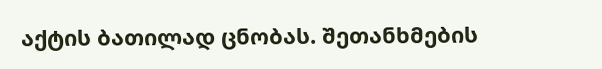აქტის ბათილად ცნობას. შეთანხმების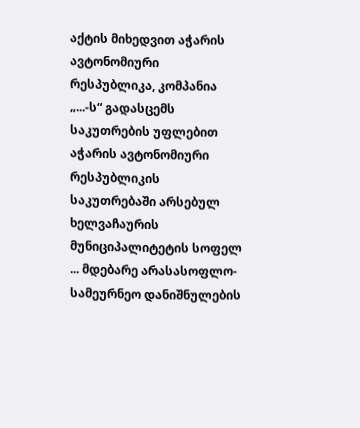აქტის მიხედვით აჭარის ავტონომიური რესპუბლიკა, კომპანია „...-ს“ გადასცემს საკუთრების უფლებით აჭარის ავტონომიური რესპუბლიკის საკუთრებაში არსებულ ხელვაჩაურის მუნიციპალიტეტის სოფელ ... მდებარე არასასოფლო-სამეურნეო დანიშნულების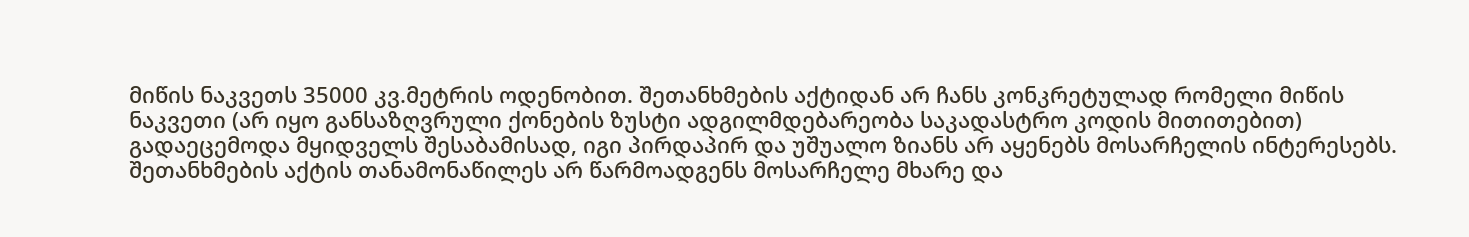მიწის ნაკვეთს 35000 კვ.მეტრის ოდენობით. შეთანხმების აქტიდან არ ჩანს კონკრეტულად რომელი მიწის ნაკვეთი (არ იყო განსაზღვრული ქონების ზუსტი ადგილმდებარეობა საკადასტრო კოდის მითითებით) გადაეცემოდა მყიდველს შესაბამისად, იგი პირდაპირ და უშუალო ზიანს არ აყენებს მოსარჩელის ინტერესებს. შეთანხმების აქტის თანამონაწილეს არ წარმოადგენს მოსარჩელე მხარე და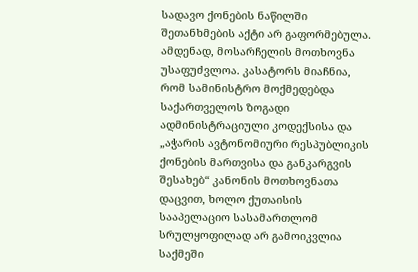სადავო ქონების ნაწილში შეთანხმების აქტი არ გაფორმებულა. ამდენად, მოსარჩელის მოთხოვნა უსაფუძვლოა. კასატორს მიაჩნია, რომ სამინისტრო მოქმედებდა საქართველოს ზოგადი ადმინისტრაციული კოდექსისა და „აჭარის ავტონომიური რესპუბლიკის ქონების მართვისა და განკარგვის შესახებ“ კანონის მოთხოვნათა დაცვით, ხოლო ქუთაისის სააპელაციო სასამართლომ სრულყოფილად არ გამოიკვლია საქმეში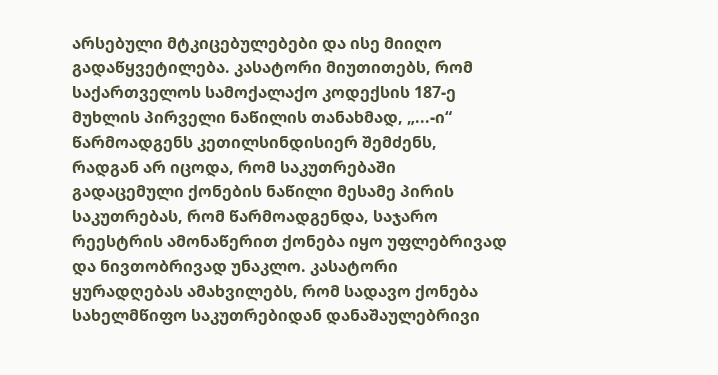არსებული მტკიცებულებები და ისე მიიღო გადაწყვეტილება. კასატორი მიუთითებს, რომ საქართველოს სამოქალაქო კოდექსის 187-ე მუხლის პირველი ნაწილის თანახმად, „...-ი“ წარმოადგენს კეთილსინდისიერ შემძენს, რადგან არ იცოდა, რომ საკუთრებაში გადაცემული ქონების ნაწილი მესამე პირის საკუთრებას, რომ წარმოადგენდა, საჯარო რეესტრის ამონაწერით ქონება იყო უფლებრივად და ნივთობრივად უნაკლო. კასატორი ყურადღებას ამახვილებს, რომ სადავო ქონება სახელმწიფო საკუთრებიდან დანაშაულებრივი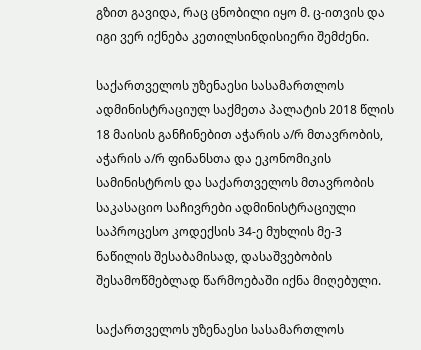გზით გავიდა, რაც ცნობილი იყო მ. ც-ითვის და იგი ვერ იქნება კეთილსინდისიერი შემძენი.

საქართველოს უზენაესი სასამართლოს ადმინისტრაციულ საქმეთა პალატის 2018 წლის 18 მაისის განჩინებით აჭარის ა/რ მთავრობის, აჭარის ა/რ ფინანსთა და ეკონომიკის სამინისტროს და საქართველოს მთავრობის საკასაციო საჩივრები ადმინისტრაციული საპროცესო კოდექსის 34-ე მუხლის მე-3 ნაწილის შესაბამისად, დასაშვებობის შესამოწმებლად წარმოებაში იქნა მიღებული.

საქართველოს უზენაესი სასამართლოს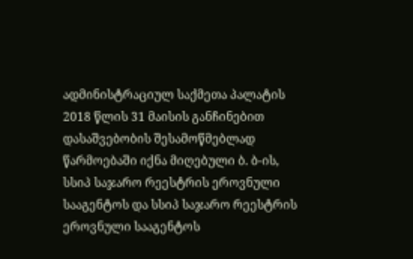ადმინისტრაციულ საქმეთა პალატის 2018 წლის 31 მაისის განჩინებით დასაშვებობის შესამოწმებლად წარმოებაში იქნა მიღებული ბ. ბ-ის, სსიპ საჯარო რეესტრის ეროვნული სააგენტოს და სსიპ საჯარო რეესტრის ეროვნული სააგენტოს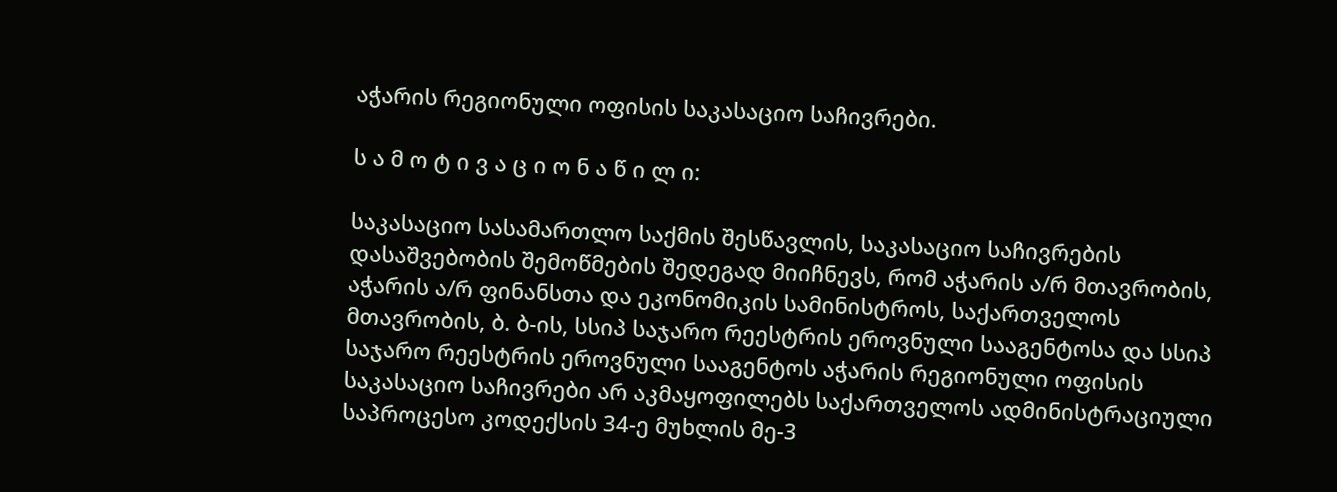აჭარის რეგიონული ოფისის საკასაციო საჩივრები.

ს ა მ ო ტ ი ვ ა ც ი ო ნ ა წ ი ლ ი:

საკასაციო სასამართლო საქმის შესწავლის, საკასაციო საჩივრების დასაშვებობის შემოწმების შედეგად მიიჩნევს, რომ აჭარის ა/რ მთავრობის, აჭარის ა/რ ფინანსთა და ეკონომიკის სამინისტროს, საქართველოს მთავრობის, ბ. ბ-ის, სსიპ საჯარო რეესტრის ეროვნული სააგენტოსა და სსიპ საჯარო რეესტრის ეროვნული სააგენტოს აჭარის რეგიონული ოფისის საკასაციო საჩივრები არ აკმაყოფილებს საქართველოს ადმინისტრაციული საპროცესო კოდექსის 34-ე მუხლის მე-3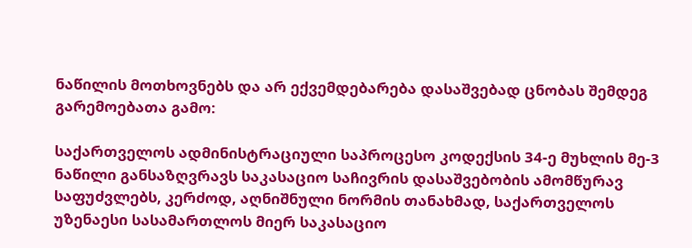ნაწილის მოთხოვნებს და არ ექვემდებარება დასაშვებად ცნობას შემდეგ გარემოებათა გამო:

საქართველოს ადმინისტრაციული საპროცესო კოდექსის 34-ე მუხლის მე-3 ნაწილი განსაზღვრავს საკასაციო საჩივრის დასაშვებობის ამომწურავ საფუძვლებს, კერძოდ, აღნიშნული ნორმის თანახმად, საქართველოს უზენაესი სასამართლოს მიერ საკასაციო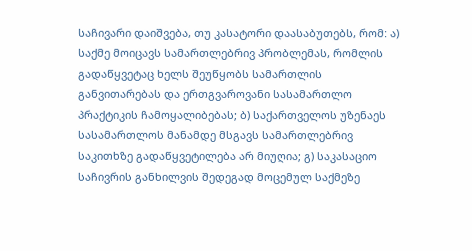საჩივარი დაიშვება, თუ კასატორი დაასაბუთებს, რომ: ა) საქმე მოიცავს სამართლებრივ პრობლემას, რომლის გადაწყვეტაც ხელს შეუწყობს სამართლის განვითარებას და ერთგვაროვანი სასამართლო პრაქტიკის ჩამოყალიბებას; ბ) საქართველოს უზენაეს სასამართლოს მანამდე მსგავს სამართლებრივ საკითხზე გადაწყვეტილება არ მიუღია; გ) საკასაციო საჩივრის განხილვის შედეგად მოცემულ საქმეზე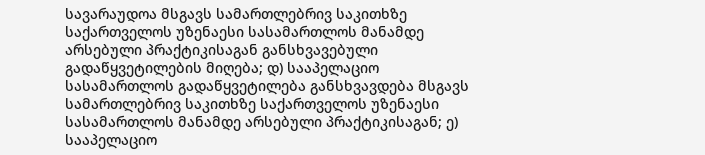სავარაუდოა მსგავს სამართლებრივ საკითხზე საქართველოს უზენაესი სასამართლოს მანამდე არსებული პრაქტიკისაგან განსხვავებული გადაწყვეტილების მიღება; დ) სააპელაციო სასამართლოს გადაწყვეტილება განსხვავდება მსგავს სამართლებრივ საკითხზე საქართველოს უზენაესი სასამართლოს მანამდე არსებული პრაქტიკისაგან; ე) სააპელაციო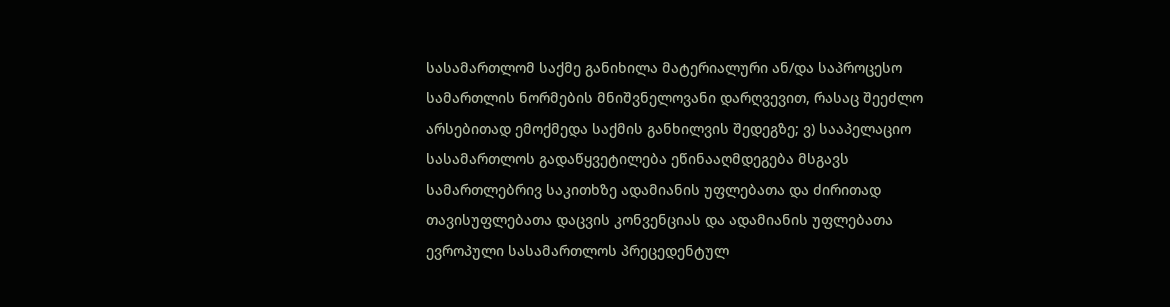სასამართლომ საქმე განიხილა მატერიალური ან/და საპროცესო სამართლის ნორმების მნიშვნელოვანი დარღვევით, რასაც შეეძლო არსებითად ემოქმედა საქმის განხილვის შედეგზე; ვ) სააპელაციო სასამართლოს გადაწყვეტილება ეწინააღმდეგება მსგავს სამართლებრივ საკითხზე ადამიანის უფლებათა და ძირითად თავისუფლებათა დაცვის კონვენციას და ადამიანის უფლებათა ევროპული სასამართლოს პრეცედენტულ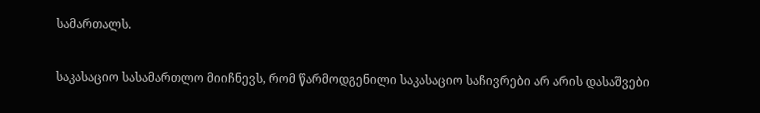სამართალს.

საკასაციო სასამართლო მიიჩნევს, რომ წარმოდგენილი საკასაციო საჩივრები არ არის დასაშვები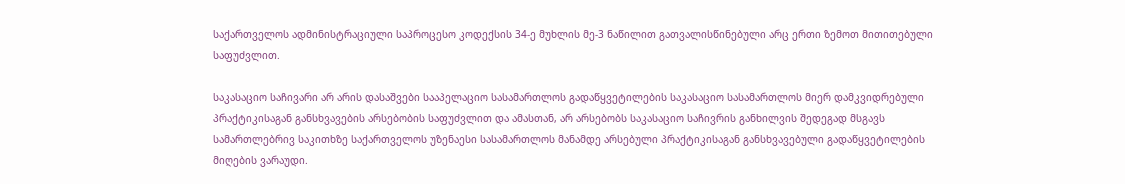საქართველოს ადმინისტრაციული საპროცესო კოდექსის 34-ე მუხლის მე-3 ნაწილით გათვალისწინებული არც ერთი ზემოთ მითითებული საფუძვლით.

საკასაციო საჩივარი არ არის დასაშვები სააპელაციო სასამართლოს გადაწყვეტილების საკასაციო სასამართლოს მიერ დამკვიდრებული პრაქტიკისაგან განსხვავების არსებობის საფუძვლით და ამასთან, არ არსებობს საკასაციო საჩივრის განხილვის შედეგად მსგავს სამართლებრივ საკითხზე საქართველოს უზენაესი სასამართლოს მანამდე არსებული პრაქტიკისაგან განსხვავებული გადაწყვეტილების მიღების ვარაუდი.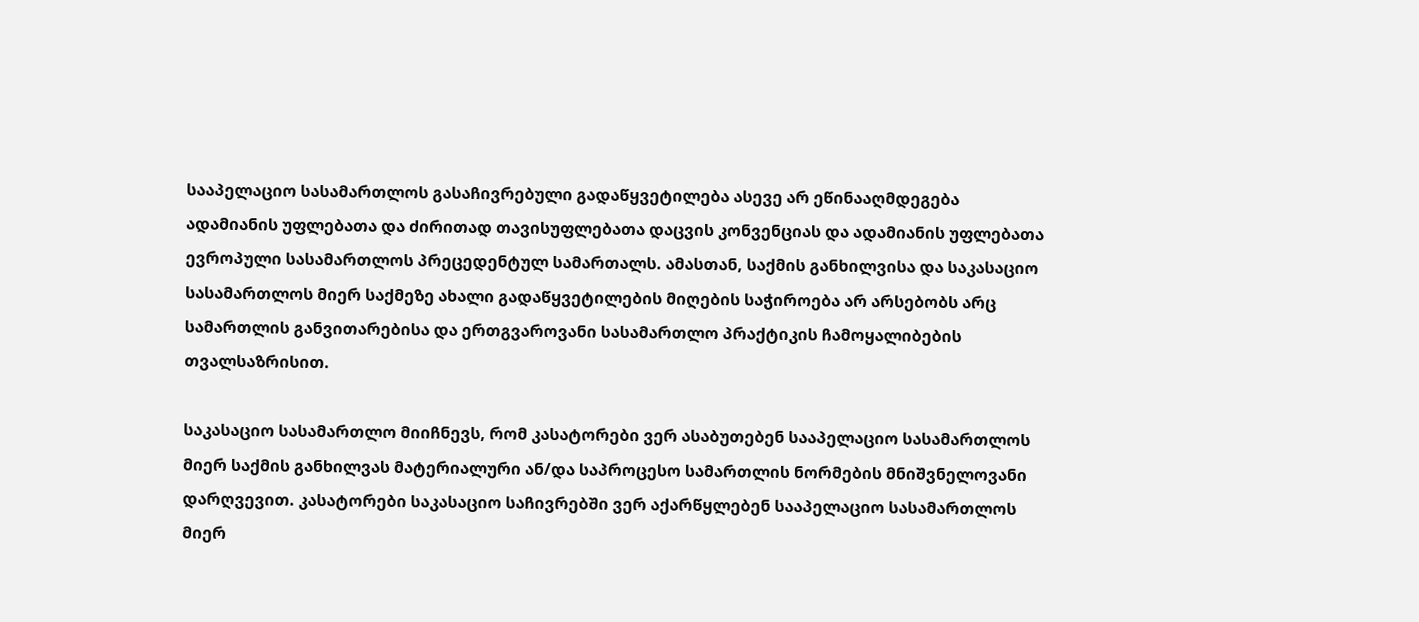სააპელაციო სასამართლოს გასაჩივრებული გადაწყვეტილება ასევე არ ეწინააღმდეგება ადამიანის უფლებათა და ძირითად თავისუფლებათა დაცვის კონვენციას და ადამიანის უფლებათა ევროპული სასამართლოს პრეცედენტულ სამართალს. ამასთან, საქმის განხილვისა და საკასაციო სასამართლოს მიერ საქმეზე ახალი გადაწყვეტილების მიღების საჭიროება არ არსებობს არც სამართლის განვითარებისა და ერთგვაროვანი სასამართლო პრაქტიკის ჩამოყალიბების თვალსაზრისით.

საკასაციო სასამართლო მიიჩნევს, რომ კასატორები ვერ ასაბუთებენ სააპელაციო სასამართლოს მიერ საქმის განხილვას მატერიალური ან/და საპროცესო სამართლის ნორმების მნიშვნელოვანი დარღვევით. კასატორები საკასაციო საჩივრებში ვერ აქარწყლებენ სააპელაციო სასამართლოს მიერ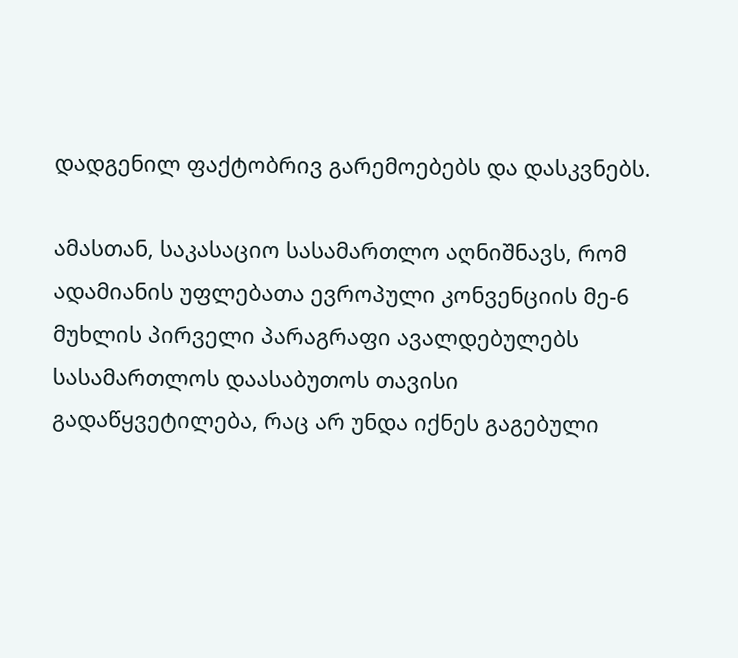დადგენილ ფაქტობრივ გარემოებებს და დასკვნებს.

ამასთან, საკასაციო სასამართლო აღნიშნავს, რომ ადამიანის უფლებათა ევროპული კონვენციის მე-6 მუხლის პირველი პარაგრაფი ავალდებულებს სასამართლოს დაასაბუთოს თავისი გადაწყვეტილება, რაც არ უნდა იქნეს გაგებული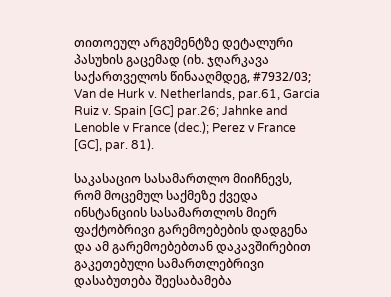თითოეულ არგუმენტზე დეტალური პასუხის გაცემად (იხ. ჯღარკავა საქართველოს წინააღმდეგ, #7932/03; Van de Hurk v. Netherlands, par.61, Garcia Ruiz v. Spain [GC] par.26; Jahnke and Lenoble v France (dec.); Perez v France [GC], par. 81).

საკასაციო სასამართლო მიიჩნევს, რომ მოცემულ საქმეზე ქვედა ინსტანციის სასამართლოს მიერ ფაქტობრივი გარემოებების დადგენა და ამ გარემოებებთან დაკავშირებით გაკეთებული სამართლებრივი დასაბუთება შეესაბამება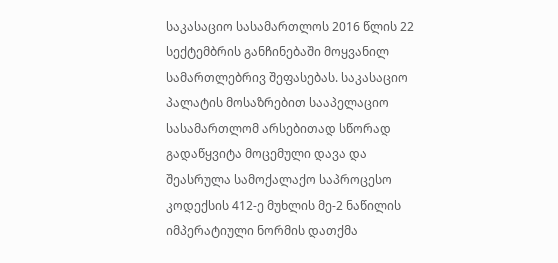საკასაციო სასამართლოს 2016 წლის 22 სექტემბრის განჩინებაში მოყვანილ სამართლებრივ შეფასებას. საკასაციო პალატის მოსაზრებით სააპელაციო სასამართლომ არსებითად სწორად გადაწყვიტა მოცემული დავა და შეასრულა სამოქალაქო საპროცესო კოდექსის 412-ე მუხლის მე-2 ნაწილის იმპერატიული ნორმის დათქმა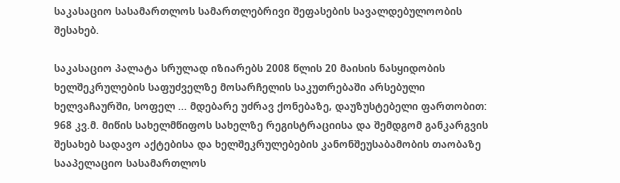საკასაციო სასამართლოს სამართლებრივი შეფასების სავალდებულოობის შესახებ.

საკასაციო პალატა სრულად იზიარებს 2008 წლის 20 მაისის ნასყიდობის ხელშეკრულების საფუძველზე მოსარჩელის საკუთრებაში არსებული ხელვაჩაურში, სოფელ ... მდებარე უძრავ ქონებაზე, დაუზუსტებელი ფართობით: 968 კვ.მ. მიწის სახელმწიფოს სახელზე რეგისტრაციისა და შემდგომ განკარგვის შესახებ სადავო აქტებისა და ხელშეკრულებების კანონშეუსაბამობის თაობაზე სააპელაციო სასამართლოს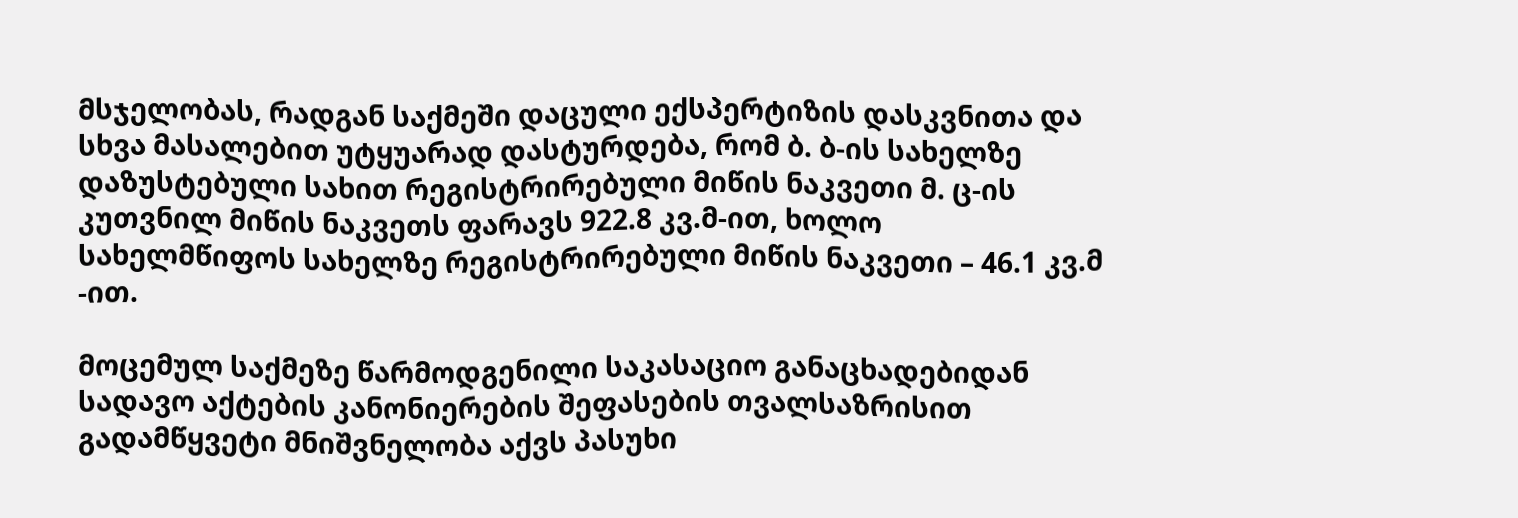მსჯელობას, რადგან საქმეში დაცული ექსპერტიზის დასკვნითა და სხვა მასალებით უტყუარად დასტურდება, რომ ბ. ბ-ის სახელზე დაზუსტებული სახით რეგისტრირებული მიწის ნაკვეთი მ. ც-ის კუთვნილ მიწის ნაკვეთს ფარავს 922.8 კვ.მ-ით, ხოლო სახელმწიფოს სახელზე რეგისტრირებული მიწის ნაკვეთი – 46.1 კვ.მ -ით.

მოცემულ საქმეზე წარმოდგენილი საკასაციო განაცხადებიდან სადავო აქტების კანონიერების შეფასების თვალსაზრისით გადამწყვეტი მნიშვნელობა აქვს პასუხი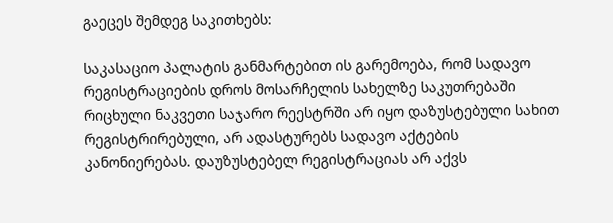გაეცეს შემდეგ საკითხებს:

საკასაციო პალატის განმარტებით ის გარემოება, რომ სადავო რეგისტრაციების დროს მოსარჩელის სახელზე საკუთრებაში რიცხული ნაკვეთი საჯარო რეესტრში არ იყო დაზუსტებული სახით რეგისტრირებული, არ ადასტურებს სადავო აქტების კანონიერებას. დაუზუსტებელ რეგისტრაციას არ აქვს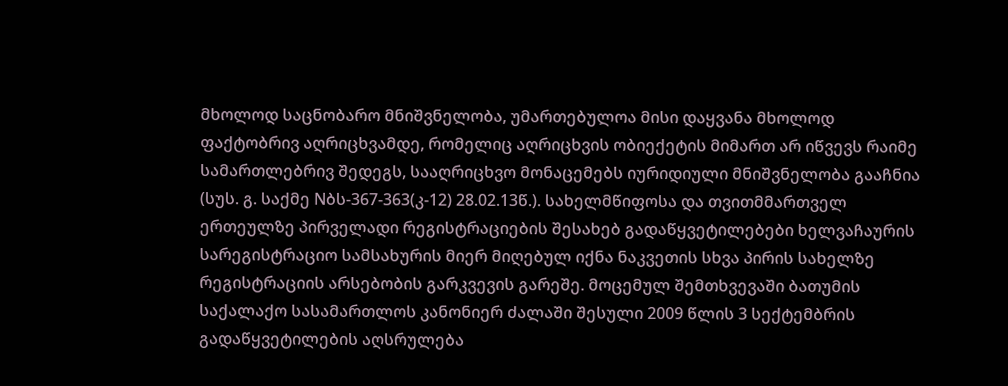მხოლოდ საცნობარო მნიშვნელობა, უმართებულოა მისი დაყვანა მხოლოდ ფაქტობრივ აღრიცხვამდე, რომელიც აღრიცხვის ობიექეტის მიმართ არ იწვევს რაიმე სამართლებრივ შედეგს, სააღრიცხვო მონაცემებს იურიდიული მნიშვნელობა გააჩნია (სუს. გ. საქმე Nბს-367-363(კ-12) 28.02.13წ.). სახელმწიფოსა და თვითმმართველ ერთეულზე პირველადი რეგისტრაციების შესახებ გადაწყვეტილებები ხელვაჩაურის სარეგისტრაციო სამსახურის მიერ მიღებულ იქნა ნაკვეთის სხვა პირის სახელზე რეგისტრაციის არსებობის გარკვევის გარეშე. მოცემულ შემთხვევაში ბათუმის საქალაქო სასამართლოს კანონიერ ძალაში შესული 2009 წლის 3 სექტემბრის გადაწყვეტილების აღსრულება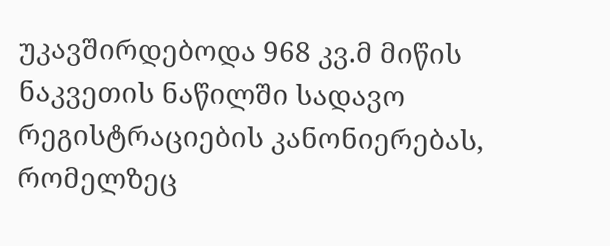უკავშირდებოდა 968 კვ.მ მიწის ნაკვეთის ნაწილში სადავო რეგისტრაციების კანონიერებას, რომელზეც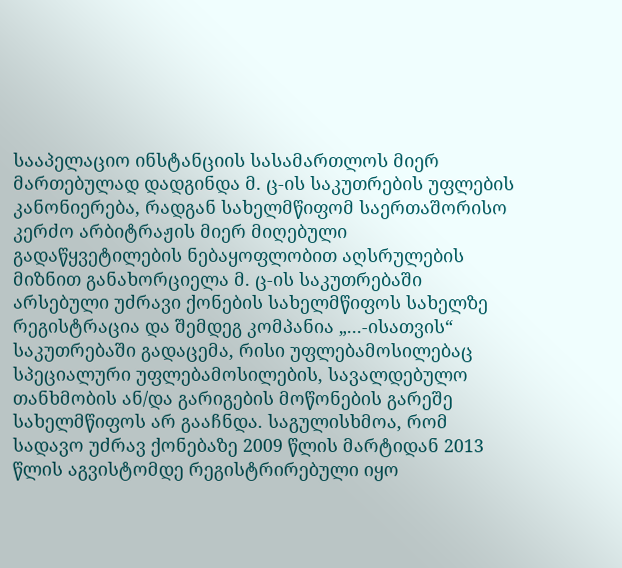სააპელაციო ინსტანციის სასამართლოს მიერ მართებულად დადგინდა მ. ც-ის საკუთრების უფლების კანონიერება, რადგან სახელმწიფომ საერთაშორისო კერძო არბიტრაჟის მიერ მიღებული გადაწყვეტილების ნებაყოფლობით აღსრულების მიზნით განახორციელა მ. ც-ის საკუთრებაში არსებული უძრავი ქონების სახელმწიფოს სახელზე რეგისტრაცია და შემდეგ კომპანია „...-ისათვის“ საკუთრებაში გადაცემა, რისი უფლებამოსილებაც სპეციალური უფლებამოსილების, სავალდებულო თანხმობის ან/და გარიგების მოწონების გარეშე სახელმწიფოს არ გააჩნდა. საგულისხმოა, რომ სადავო უძრავ ქონებაზე 2009 წლის მარტიდან 2013 წლის აგვისტომდე რეგისტრირებული იყო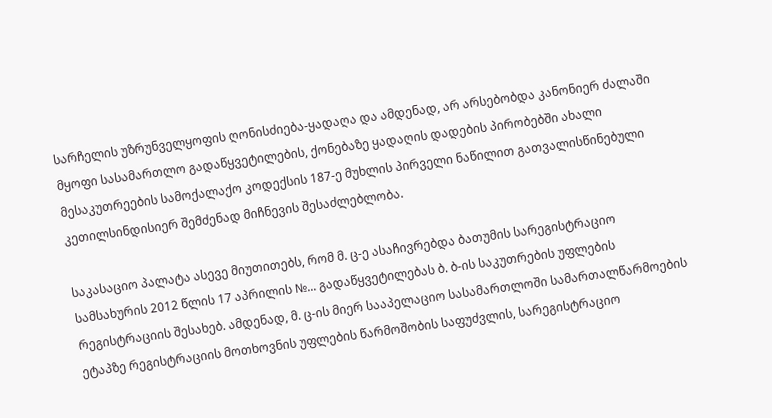სარჩელის უზრუნველყოფის ღონისძიება-ყადაღა და ამდენად, არ არსებობდა კანონიერ ძალაში მყოფი სასამართლო გადაწყვეტილების, ქონებაზე ყადაღის დადების პირობებში ახალი მესაკუთრეების სამოქალაქო კოდექსის 187-ე მუხლის პირველი ნაწილით გათვალისწინებული კეთილსინდისიერ შემძენად მიჩნევის შესაძლებლობა.

საკასაციო პალატა ასევე მიუთითებს, რომ მ. ც-ე ასაჩივრებდა ბათუმის სარეგისტრაციო სამსახურის 2012 წლის 17 აპრილის №... გადაწყვეტილებას ბ. ბ-ის საკუთრების უფლების რეგისტრაციის შესახებ. ამდენად, მ. ც-ის მიერ სააპელაციო სასამართლოში სამართალწარმოების ეტაპზე რეგისტრაციის მოთხოვნის უფლების წარმოშობის საფუძვლის, სარეგისტრაციო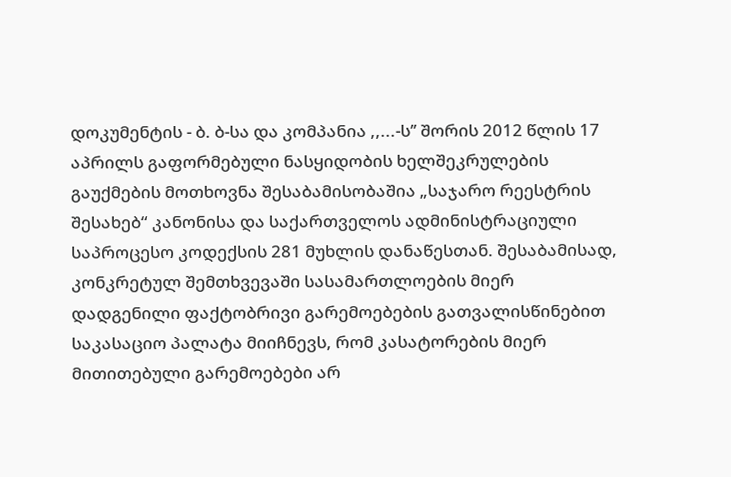დოკუმენტის - ბ. ბ-სა და კომპანია ,,...-ს’’ შორის 2012 წლის 17 აპრილს გაფორმებული ნასყიდობის ხელშეკრულების გაუქმების მოთხოვნა შესაბამისობაშია „საჯარო რეესტრის შესახებ“ კანონისა და საქართველოს ადმინისტრაციული საპროცესო კოდექსის 281 მუხლის დანაწესთან. შესაბამისად, კონკრეტულ შემთხვევაში სასამართლოების მიერ დადგენილი ფაქტობრივი გარემოებების გათვალისწინებით საკასაციო პალატა მიიჩნევს, რომ კასატორების მიერ მითითებული გარემოებები არ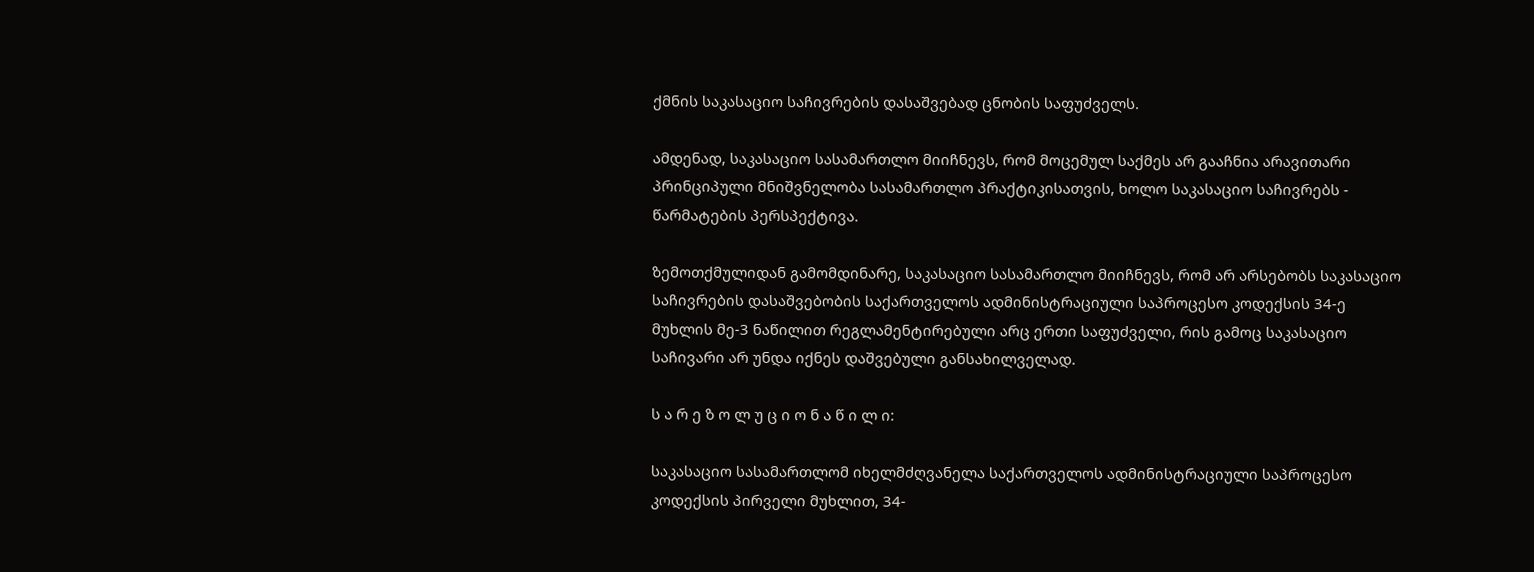ქმნის საკასაციო საჩივრების დასაშვებად ცნობის საფუძველს.

ამდენად, საკასაციო სასამართლო მიიჩნევს, რომ მოცემულ საქმეს არ გააჩნია არავითარი პრინციპული მნიშვნელობა სასამართლო პრაქტიკისათვის, ხოლო საკასაციო საჩივრებს - წარმატების პერსპექტივა.

ზემოთქმულიდან გამომდინარე, საკასაციო სასამართლო მიიჩნევს, რომ არ არსებობს საკასაციო საჩივრების დასაშვებობის საქართველოს ადმინისტრაციული საპროცესო კოდექსის 34-ე მუხლის მე-3 ნაწილით რეგლამენტირებული არც ერთი საფუძველი, რის გამოც საკასაციო საჩივარი არ უნდა იქნეს დაშვებული განსახილველად.

ს ა რ ე ზ ო ლ უ ც ი ო ნ ა წ ი ლ ი:

საკასაციო სასამართლომ იხელმძღვანელა საქართველოს ადმინისტრაციული საპროცესო კოდექსის პირველი მუხლით, 34-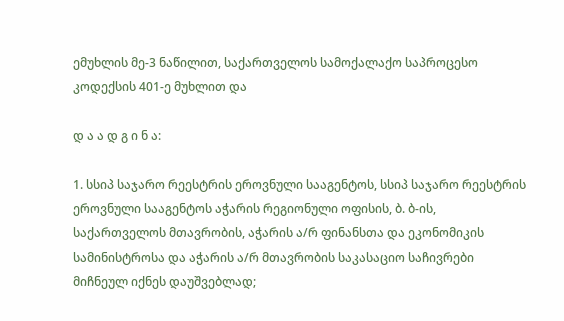ემუხლის მე-3 ნაწილით, საქართველოს სამოქალაქო საპროცესო კოდექსის 401-ე მუხლით და

დ ა ა დ გ ი ნ ა:

1. სსიპ საჯარო რეესტრის ეროვნული სააგენტოს, სსიპ საჯარო რეესტრის ეროვნული სააგენტოს აჭარის რეგიონული ოფისის, ბ. ბ-ის, საქართველოს მთავრობის, აჭარის ა/რ ფინანსთა და ეკონომიკის სამინისტროსა და აჭარის ა/რ მთავრობის საკასაციო საჩივრები მიჩნეულ იქნეს დაუშვებლად;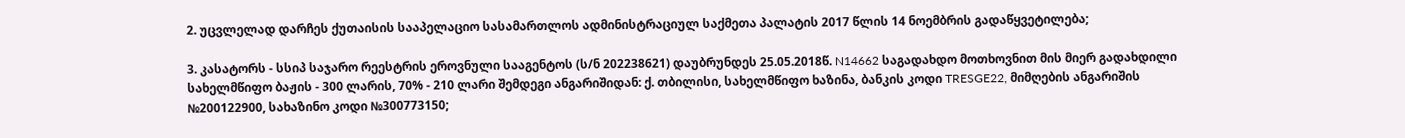2. უცვლელად დარჩეს ქუთაისის სააპელაციო სასამართლოს ადმინისტრაციულ საქმეთა პალატის 2017 წლის 14 ნოემბრის გადაწყვეტილება;

3. კასატორს - სსიპ საჯარო რეესტრის ეროვნული სააგენტოს (ს/ნ 202238621) დაუბრუნდეს 25.05.2018წ. N14662 საგადახდო მოთხოვნით მის მიერ გადახდილი სახელმწიფო ბაჟის - 300 ლარის, 70% - 210 ლარი შემდეგი ანგარიშიდან: ქ. თბილისი, სახელმწიფო ხაზინა, ბანკის კოდი TRESGE22, მიმღების ანგარიშის №200122900, სახაზინო კოდი №300773150;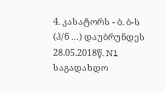4. კასატორს - ბ. ბ-ს (პ/ნ …) დაუბრუნდეს 28.05.2018წ. N1 საგადახდო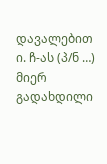დავალებით ი. ჩ-ას (პ/ნ …) მიერ გადახდილი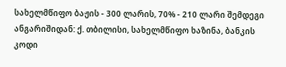სახელმწიფო ბაჟის - 300 ლარის, 70% - 210 ლარი შემდეგი ანგარიშიდან: ქ. თბილისი, სახელმწიფო ხაზინა, ბანკის კოდი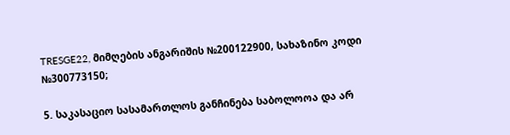TRESGE22, მიმღების ანგარიშის №200122900, სახაზინო კოდი №300773150;

5. საკასაციო სასამართლოს განჩინება საბოლოოა და არ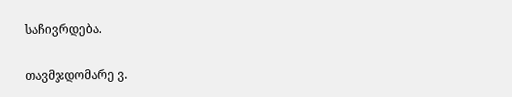საჩივრდება.

თავმჯდომარე ვ.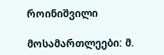როინიშვილი

მოსამართლეები: მ.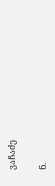ვაჩაძე

ნ.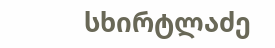სხირტლაძე